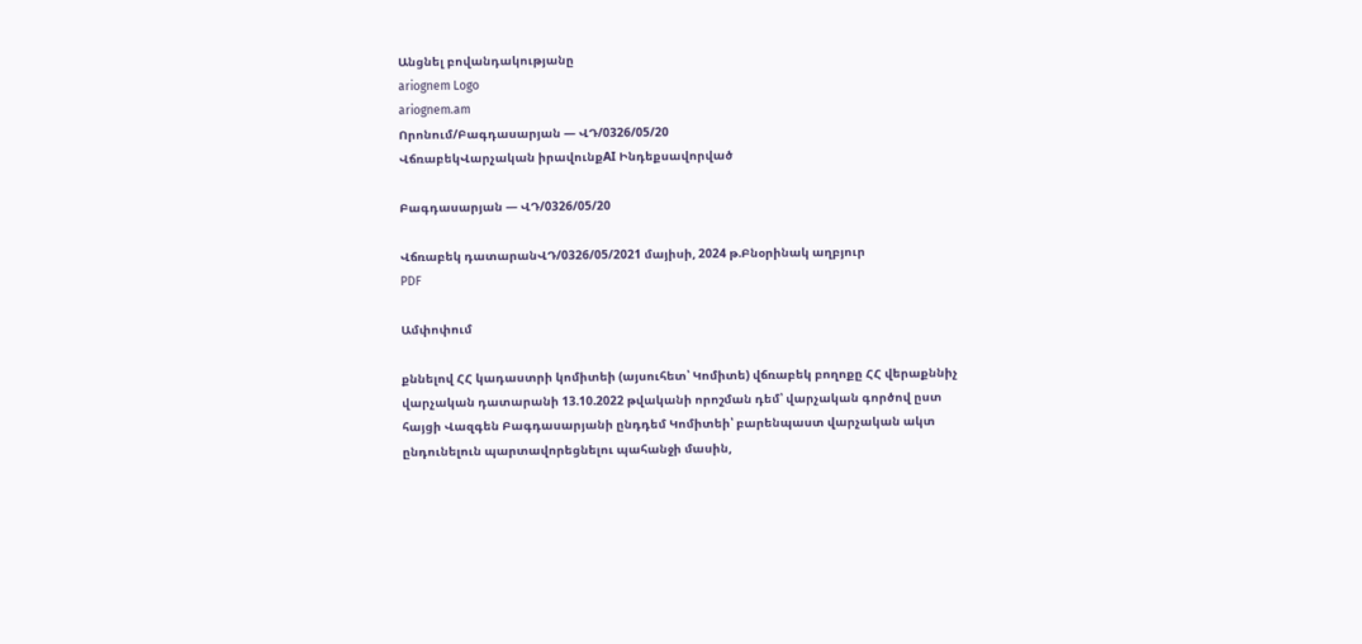Անցնել բովանդակությանը
ariognem Logo
ariognem.am
Որոնում/Բագդասարյան — ՎԴ/0326/05/20
ՎճռաբեկՎարչական իրավունքAI Ինդեքսավորված

Բագդասարյան — ՎԴ/0326/05/20

Վճռաբեկ դատարանՎԴ/0326/05/2021 մայիսի, 2024 թ.Բնօրինակ աղբյուր
PDF

Ամփոփում

քննելով ՀՀ կադաստրի կոմիտեի (այսուհետ՝ Կոմիտե) վճռաբեկ բողոքը ՀՀ վերաքննիչ վարչական դատարանի 13.10.2022 թվականի որոշման դեմ՝ վարչական գործով ըստ հայցի Վազգեն Բագդասարյանի ընդդեմ Կոմիտեի՝ բարենպաստ վարչական ակտ ընդունելուն պարտավորեցնելու պահանջի մասին,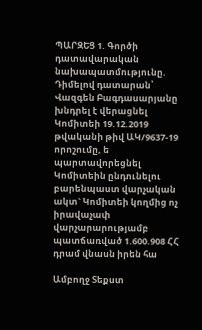ՊԱՐԶԵՑ 1. Գործի դատավարական նախապատմությունը. Դիմելով դատարան՝ Վազգեն Բագդասարյանը խնդրել է վերացնել Կոմիտեի 19.12.2019 թվականի թիվ ԱԿ/9637-19 որոշումը, ե պարտավորեցնել Կոմիտեին ընդունելու բարենպաստ վարչական ակտ` Կոմիտեի կողմից ոչ իրավաչափ վարչարարությամբ պատճառված 1.600.908 ՀՀ դրամ վնասն իրեն հա

Ամբողջ Տեքստ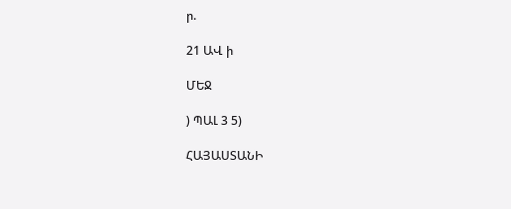ր.

21 ԱՎ ի

ՄԵՋ

) ՊԱԼ 3 5)

ՀԱՅԱՍՏԱՆԻ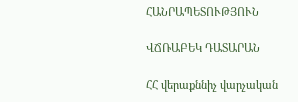ՀԱՆՐԱՊԵՏՈՒԹՅՈՒՆ

ՎՃՌԱԲԵԿ ԴԱՏԱՐԱՆ

ՀՀ վերաքննիչ վարչական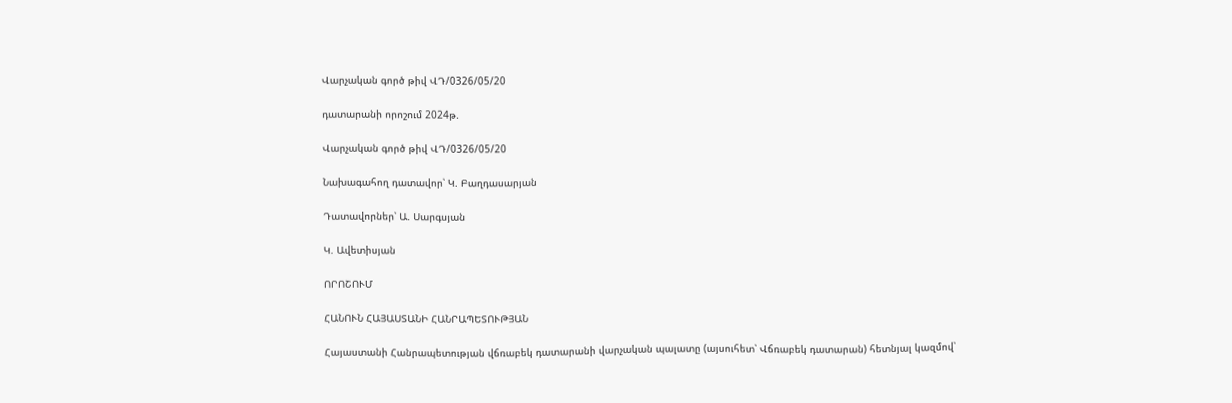Վարչական գործ թիվ ՎԴ/0326/05/20

դատարանի որոշում 2024թ.

Վարչական գործ թիվ ՎԴ/0326/05/20

Նախագահող դատավոր՝ Կ. Բաղդասարյան

Դատավորներ՝ Ա. Սարգսյան

Կ. Ավետիսյան

ՈՐՈՇՈՒՄ

ՀԱՆՈՒՆ ՀԱՅԱՍՏԱՆԻ ՀԱՆՐԱՊԵՏՈՒԹՅԱՆ

Հայաստանի Հանրապետության վճռաբեկ դատարանի վարչական պալատը (այսուհետ՝ Վճռաբեկ դատարան) հետնյալ կազմով՝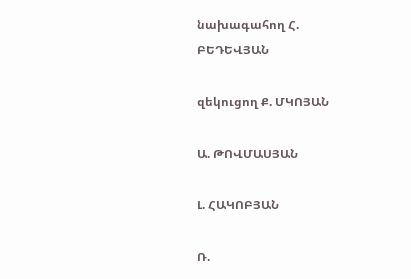նախագահող Հ. ԲԵԴԵՎՅԱՆ

զեկուցող Ք. ՄԿՈՅԱՆ

Ա. ԹՈՎՄԱՍՅԱՆ

Լ. ՀԱԿՈԲՅԱՆ

Ռ.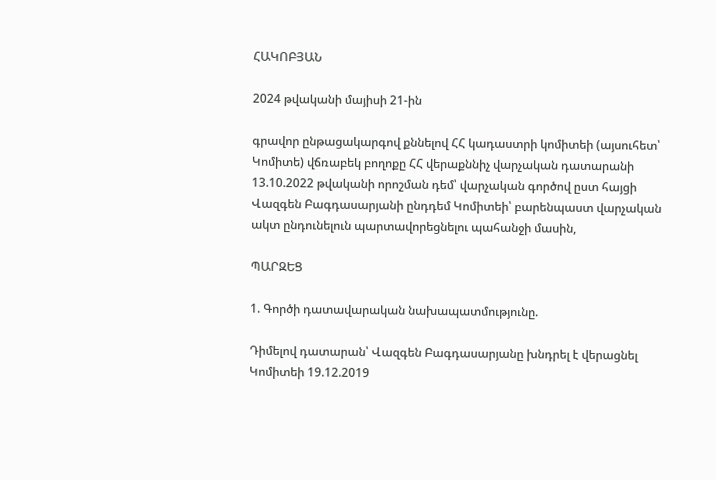ՀԱԿՈԲՅԱՆ

2024 թվականի մայիսի 21-ին

գրավոր ընթացակարգով քննելով ՀՀ կադաստրի կոմիտեի (այսուհետ՝ Կոմիտե) վճռաբեկ բողոքը ՀՀ վերաքննիչ վարչական դատարանի 13.10.2022 թվականի որոշման դեմ՝ վարչական գործով ըստ հայցի Վազգեն Բագդասարյանի ընդդեմ Կոմիտեի՝ բարենպաստ վարչական ակտ ընդունելուն պարտավորեցնելու պահանջի մասին,

ՊԱՐԶԵՑ

1. Գործի դատավարական նախապատմությունը.

Դիմելով դատարան՝ Վազգեն Բագդասարյանը խնդրել է վերացնել Կոմիտեի 19.12.2019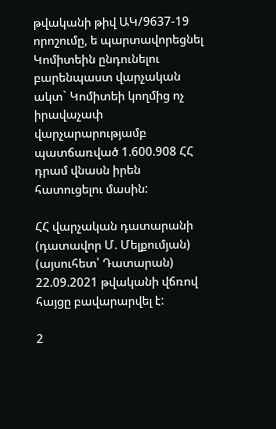թվականի թիվ ԱԿ/9637-19 որոշումը, ե պարտավորեցնել Կոմիտեին ընդունելու բարենպաստ վարչական ակտ` Կոմիտեի կողմից ոչ իրավաչափ վարչարարությամբ պատճառված 1.600.908 ՀՀ դրամ վնասն իրեն հատուցելու մասին:

ՀՀ վարչական դատարանի (դատավոր Մ. Մելքումյան) (այսուհետ՝ Դատարան) 22.09.2021 թվականի վճռով հայցը բավարարվել է:

2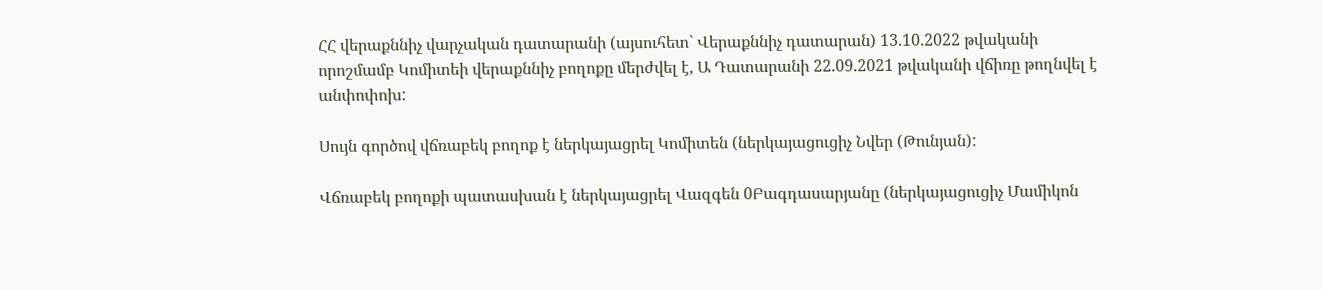ՀՀ վերաքննիչ վարչական դատարանի (այսուհետ` Վերաքննիչ դատարան) 13.10.2022 թվականի որոշմամբ Կոմիտեի վերաքննիչ բողոքը մերժվել է, Ա Դատարանի 22.09.2021 թվականի վճիռը թողնվել է անփոփոխ:

Սույն գործով վճռաբեկ բողոք է ներկայացրել Կոմիտեն (ներկայացուցիչ Նվեր (Թունյան):

Վճռաբեկ բողոքի պատասխան է ներկայացրել Վազգեն 0Բագդասարյանը (ներկայացուցիչ Մամիկոն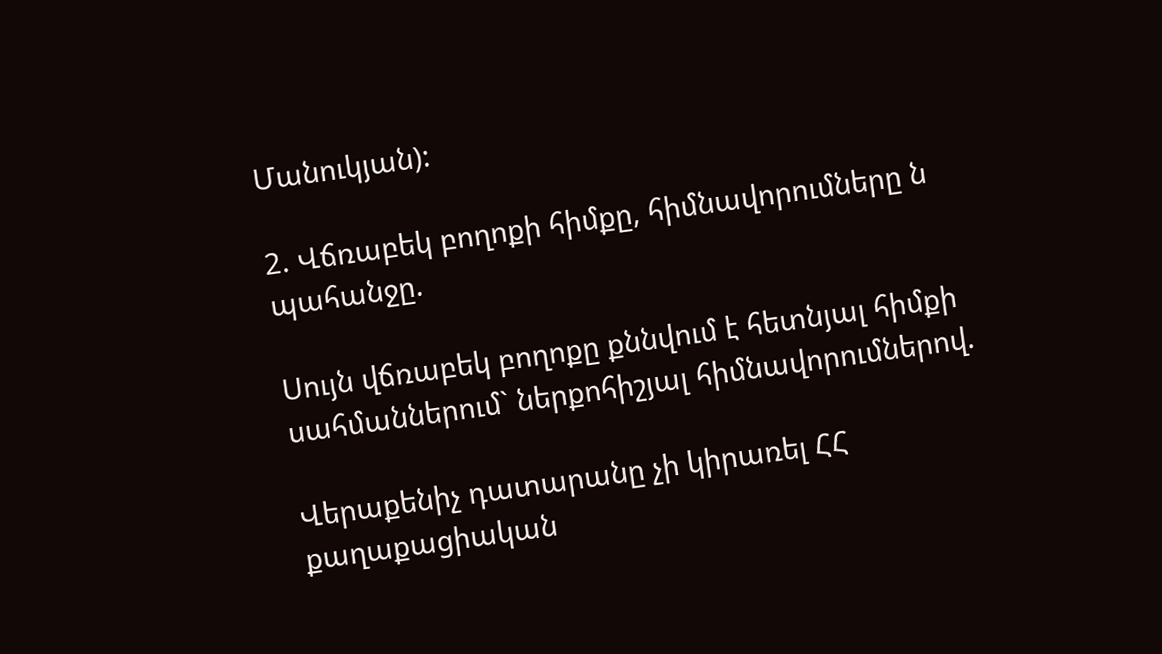Մանուկյան):

2. Վճռաբեկ բողոքի հիմքը, հիմնավորումները ն պահանջը.

Սույն վճռաբեկ բողոքը քննվում է հետնյալ հիմքի սահմաններում` ներքոհիշյալ հիմնավորումներով.

Վերաքենիչ դատարանը չի կիրառել ՀՀ քաղաքացիական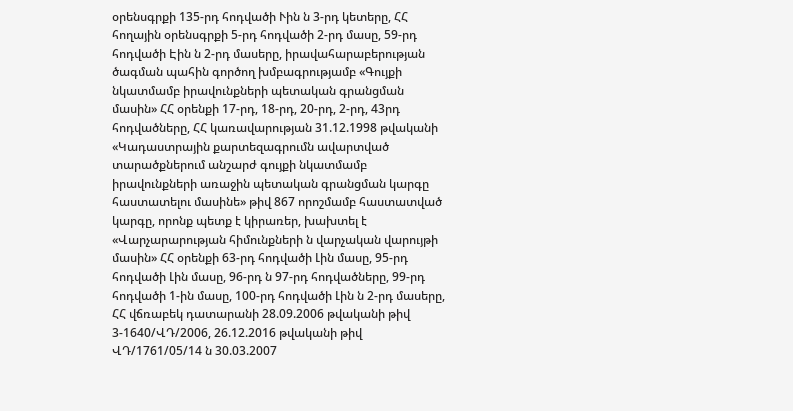օրենսգրքի 135-րդ հոդվածի Ւին ն 3-րդ կետերը, ՀՀ հողային օրենսգրքի 5-րդ հոդվածի 2-րդ մասը, 59-րդ հոդվածի Էին ն 2-րդ մասերը, իրավահարաբերության ծագման պահին գործող խմբագրությամբ «Գույքի նկատմամբ իրավունքների պետական գրանցման մասին» ՀՀ օրենքի 17-րդ, 18-րդ, 20-րդ, 2-րդ, 43րդ հոդվածները, ՀՀ կառավարության 31.12.1998 թվականի «Կադաստրային քարտեզագրումն ավարտված տարածքներում անշարժ գույքի նկատմամբ իրավունքների առաջին պետական գրանցման կարգը հաստատելու մասինե» թիվ 867 որոշմամբ հաստատված կարգը, որոնք պետք է կիրառեր, խախտել է «Վարչարարության հիմունքների ն վարչական վարույթի մասին» ՀՀ օրենքի 63-րդ հոդվածի Լին մասը, 95-րդ հոդվածի Լին մասը, 96-րդ ն 97-րդ հոդվածները, 99-րդ հոդվածի 1-ին մասը, 100-րդ հոդվածի Լին ն 2-րդ մասերը, ՀՀ վճռաբեկ դատարանի 28.09.2006 թվականի թիվ 3-1640/ՎԴ/2006, 26.12.2016 թվականի թիվ ՎԴ/1761/05/14 ն 30.03.2007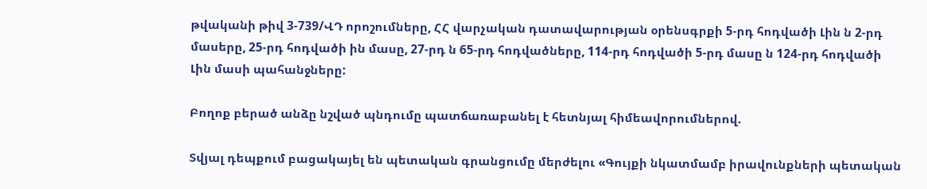թվականի թիվ 3-739/ՎԴ որոշումները, ՀՀ վարչական դատավարության օրենսգրքի 5-րդ հոդվածի Լին ն 2-րդ մասերը, 25-րդ հոդվածի ին մասը, 27-րդ ն 65-րդ հոդվածները, 114-րդ հոդվածի 5-րդ մասը ն 124-րդ հոդվածի Լին մասի պահանջները:

Բողոք բերած անձը նշված պնդումը պատճառաբանել է հետնյալ հիմեավորումներով.

Տվյալ դեպքում բացակայել են պետական գրանցումը մերժելու «Գույքի նկատմամբ իրավունքների պետական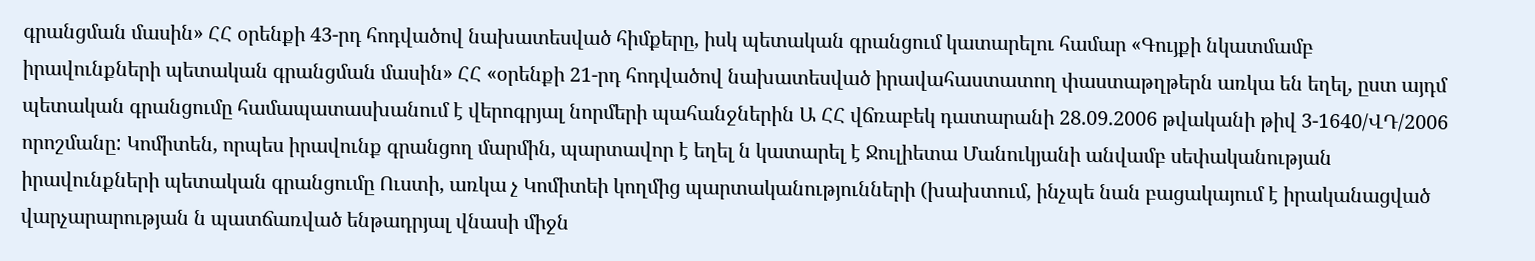գրանցման մասին» ՀՀ օրենքի 43-րդ հոդվածով նախատեսված հիմքերը, իսկ պետական գրանցում կատարելու համար «Գույքի նկատմամբ իրավունքների պետական գրանցման մասին» ՀՀ «օրենքի 21-րդ հոդվածով նախատեսված իրավահաստատող փաստաթղթերն առկա են եղել, ըստ այդմ պետական գրանցումը համապատասխանում է վերոգրյալ նորմերի պահանջներին Ա ՀՀ վճռաբեկ դատարանի 28.09.2006 թվականի թիվ 3-1640/ՎԴ/2006 որոշմանը: Կոմիտեն, որպես իրավունք գրանցող մարմին, պարտավոր է եղել ն կատարել է Ջուլիետա Մանուկյանի անվամբ սեփականության իրավունքների պետական գրանցումը Ուստի, առկա չ Կոմիտեի կողմից պարտականությունների (խախտում, ինչպե նան բացակայում է իրականացված վարչարարության ն պատճառված ենթադրյալ վնասի միջն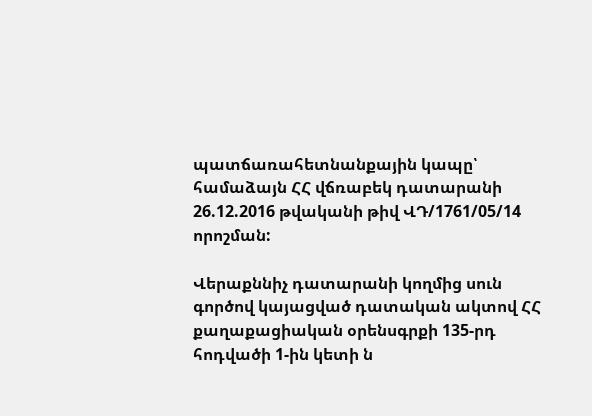պատճառահետնանքային կապը՝ համաձայն ՀՀ վճռաբեկ դատարանի 26.12.2016 թվականի թիվ ՎԴ/1761/05/14 որոշման:

Վերաքննիչ դատարանի կողմից սուն գործով կայացված դատական ակտով ՀՀ քաղաքացիական օրենսգրքի 135-րդ հոդվածի 1-ին կետի ն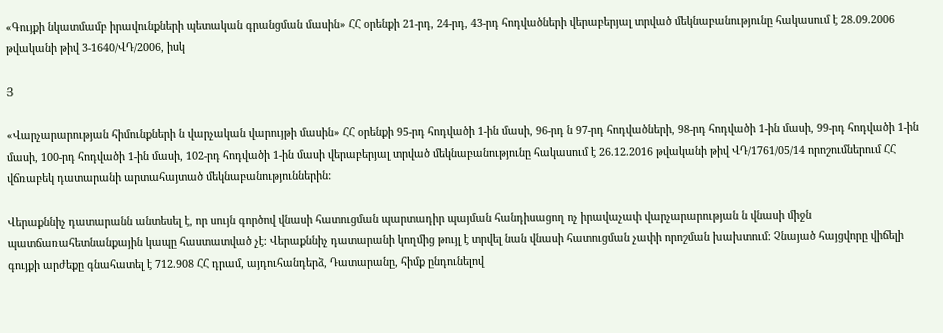«Գույքի նկատմամբ իրավունքների պետական գրանցման մասին» ՀՀ օրենքի 21-րդ, 24-րդ, 43-րդ հոդվածների վերաբերյալ տրված մեկնաբանությունը հակասում է 28.09.2006 թվականի թիվ 3-1640/ՎԴ/2006, իսկ

Յ

«Վարչարարության հիմունքների ն վարչական վարույթի մասին» ՀՀ օրենքի 95-րդ հոդվածի 1-ին մասի, 96-րդ ն 97-րդ հոդվածների, 98-րդ հոդվածի 1-ին մասի, 99-րդ հոդվածի 1-ին մասի, 100-րդ հոդվածի 1-ին մասի, 102-րդ հոդվածի 1-ին մասի վերաբերյալ տրված մեկնաբանությունը հակասում է 26.12.2016 թվականի թիվ ՎԴ/1761/05/14 որոշումներում ՀՀ վճռաբեկ դատարանի արտահայտած մեկնաբանություններին:

Վերաքննիչ դատարանն անտեսել է, որ սույն գործով վնասի հատուցման պարտադիր պայման հանդիսացող ոչ իրավաչափ վարչարարության ն վնասի միջն պատճառահետնանքային կապը հաստատված չէ: Վերաքննիչ դատարանի կողմից թույլ է տրվել նան վնասի հատուցման չափի որոշման խախտում: Չնայած հայցվորը վիճելի գույքի արժեքը գնահատել է 712.908 ՀՀ դրամ, այդուհանդերձ, Դատարանը, հիմք ընդունելով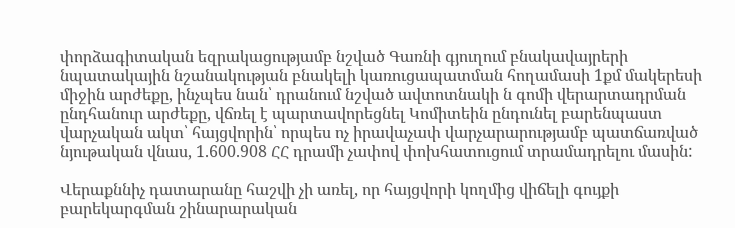փորձագիտական եզրակացությամբ նշված Գառնի գյուղում բնակավայրերի նպատակային նշանակության բնակելի կառուցապատման հողամասի 1քմ մակերեսի միջին արժեքը, ինչպես նան՝ դրանում նշված ավտոտնակի ն գոմի վերարտադրման ընդհանուր արժեքը, վճռել է պարտավորեցնել Կոմիտեին ընդունել բարենպաստ վարչական ակտ՝ հայցվորին՝ որպես ոչ իրավաչափ վարչարարությամբ պատճառված նյութական վնաս, 1.600.908 ՀՀ դրամի չափով փոխհատուցում տրամադրելու մասին:

Վերաքննիչ դատարանը հաշվի չի առել, որ հայցվորի կողմից վիճելի գույքի բարեկարգման շինարարական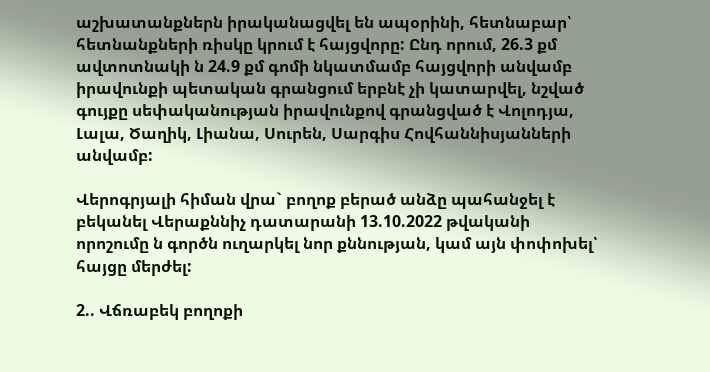աշխատանքներն իրականացվել են ապօրինի, հետնաբար՝ հետնանքների ռիսկը կրում է հայցվորը: Ընդ որում, 26.3 քմ ավտոտնակի ն 24.9 քմ գոմի նկատմամբ հայցվորի անվամբ իրավունքի պետական գրանցում երբնէ չի կատարվել, նշված գույքը սեփականության իրավունքով գրանցված է Վոլոդյա, Լալա, Ծաղիկ, Լիանա, Սուրեն, Սարգիս Հովհաննիսյանների անվամբ:

Վերոգրյալի հիման վրա` բողոք բերած անձը պահանջել է բեկանել Վերաքննիչ դատարանի 13.10.2022 թվականի որոշումը ն գործն ուղարկել նոր քննության, կամ այն փոփոխել՝ հայցը մերժել:

2.. Վճռաբեկ բողոքի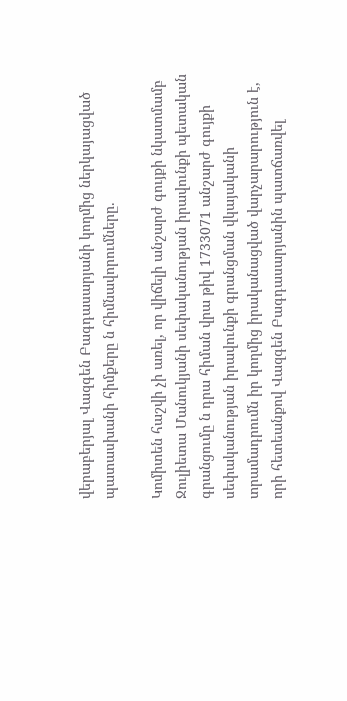վերաբերյալ Վազգեն Բագդասարյանի կողմից ներկայացված պատասխանի հիմքերը ն հիմնավորումները.

Կոմիտեն հաշվի չի առել, որ վիճելի անշարժ գույքի նկատմամբ Ջուլիետա Մանուկյանի սեփականության իրավունքի պետական գրանցումը ն դրա հիման վրա թիվ 1733071 անշարժ գույքի սեփականության իրավունքի գրանցման վկայականի տրամադրումն իր կողմից իրականացված վարչարարություն է, որի հետեանքով Վազգեն Բագդասարյանին պատճառվել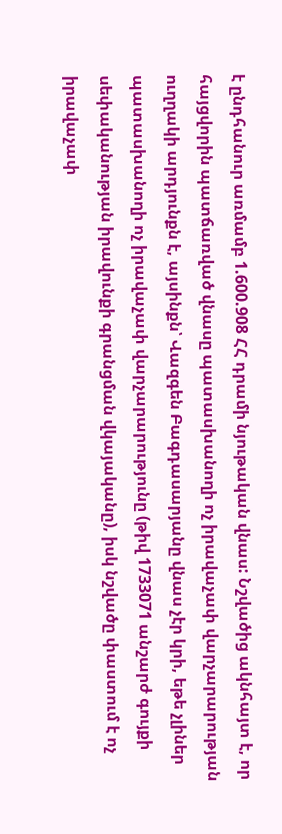է ընդհանուր առմամբ 1.600.908 ՀՀ դրամի նյութական վնաս: Նշվածից ակնհայտ է, որ հայցվորին պատճառված վնասը պատասխանողի ոչ իրավաչափ վարչարարության ուղղակի արդյունքն է, այսինքն՝ Վազգեն Բագդասարյանը վնաս չէր կրի, եթե չլիներ պատասխանողի ոչ իրավաչափ վարչարարությունը (թիվ 1733071 անշարժ գույքի սեփականության իրավունքի գրանցման վկայականը), իսկ նշվածը փաստում է ոչ իրավաչափ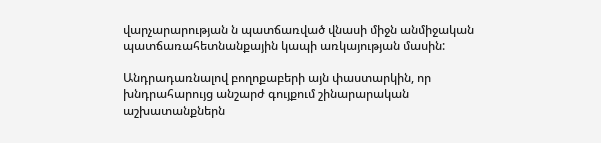վարչարարության ն պատճառված վնասի միջն անմիջական պատճառահետնանքային կապի առկայության մասին:

Անդրադառնալով բողոքաբերի այն փաստարկին, որ խնդրահարույց անշարժ գույքում շինարարական աշխատանքներն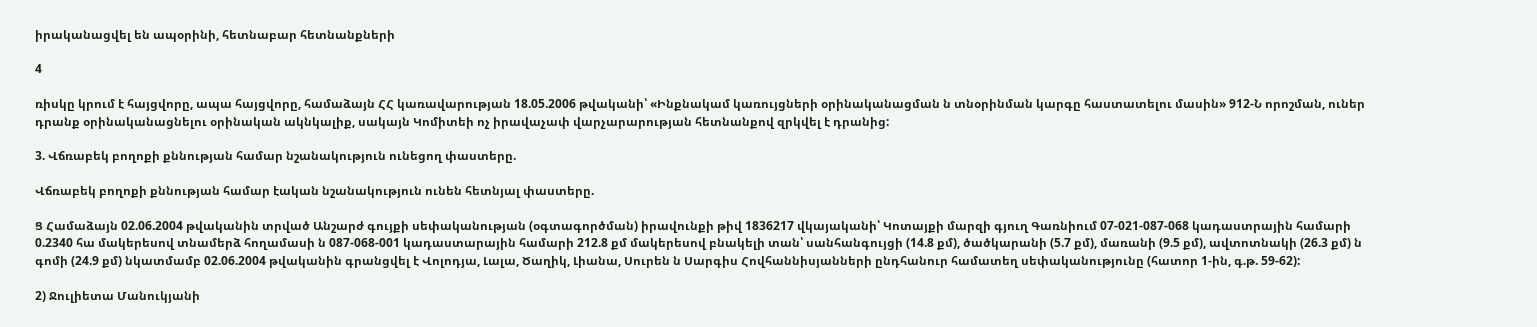իրականացվել են ապօրինի, հետնաբար հետնանքների

4

ռիսկը կրում է հայցվորը, ապա հայցվորը, համաձայն ՀՀ կառավարության 18.05.2006 թվականի՝ «Ինքնակամ կառույցների օրինականացման ն տնօրինման կարգը հաստատելու մասին» 912-Ն որոշման, ուներ դրանք օրինականացնելու օրինական ակնկալիք, սակայն Կոմիտեի ոչ իրավաչափ վարչարարության հետնանքով զրկվել է դրանից:

3. Վճռաբեկ բողոքի քննության համար նշանակություն ունեցող փաստերը.

Վճռաբեկ բողոքի քննության համար էական նշանակություն ունեն հետնյալ փաստերը.

Ց Համաձայն 02.06.2004 թվականին տրված Անշարժ գույքի սեփականության (օգտագործման) իրավունքի թիվ 1836217 վկայականի՝ Կոտայքի մարզի գյուղ Գառնիում 07-021-087-068 կադաստրային համարի 0.2340 հա մակերեսով տնամերձ հողամասի ն 087-068-001 կադաստարային համարի 212.8 քմ մակերեսով բնակելի տան՝ սանհանգույցի (14.8 քմ), ծածկարանի (5.7 քմ), մառանի (9.5 քմ), ավտոտնակի (26.3 քմ) ն գոմի (24.9 քմ) նկատմամբ 02.06.2004 թվականին գրանցվել է Վոլոդյա, Լալա, Ծաղիկ, Լիանա, Սուրեն ն Սարգիս Հովհաննիսյանների ընդհանուր համատեղ սեփականությունը (հատոր 1-ին, գ.թ. 59-62):

2) Ջուլիետա Մանուկյանի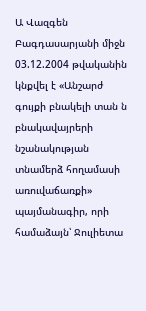Ա Վազգեն Բագդասարյանի միջն 03.12.2004 թվականին կնքվել է «Անշարժ գույքի բնակելի տան ն բնակավայրերի նշանակության տնամերձ հողամասի առուվաճառքի» պայմանագիր, որի համաձայն՝ Ջուլիետա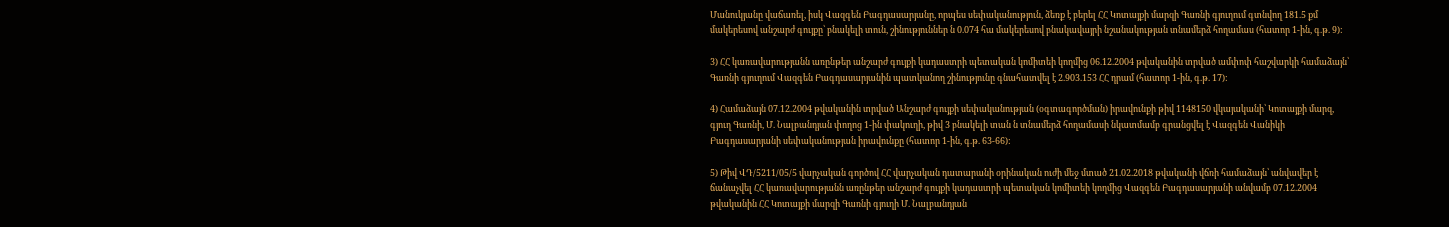Մանուկյանը վաճառել, իսկ Վազգեն Բագդասարյանը, որպես սեփականություն, ձեռք է բերել ՀՀ Կոտայքի մարզի Գառնի գյուղում գտնվող 181.5 քմ մակերեսով անշարժ գույքը՝ բնակելի տուն, շինություններ ն 0.074 հա մակերեսով բնակավայրի նշանակության տնամերձ հողամաս (հատոր 1-ին, գ.թ. 9):

3) ՀՀ կառավարությանն առընթեր անշարժ գույքի կադաստրի պետական կոմիտեի կողմից 06.12.2004 թվականին տրված ամփոփ հաշվարկի համաձայն՝ Գառնի գյուղում Վազգեն Բագդասարյանին պատկանող շինությունը գնահատվել է 2.903.153 ՀՀ դրամ (հատոր 1-ին, գ.թ. 17):

4) Համաձայն 07.12.2004 թվականին տրված Անշարժ գույքի սեփականության (օգտագործման) իրավունքի թիվ 1148150 վկայականի՝ Կոտայքի մարզ, գյուղ Գառնի, Մ. Նալբանդյան փողոց 1-ին փակուղի, թիվ 3 բնակելի տան ն տնամերձ հողամասի նկատմամբ գրանցվել է Վազգեն Վանիկի Բագդասարյանի սեփականության իրավունքը (հատոր 1-ին, գ.թ. 63-66):

5) Թիվ ՎԴ/5211/05/5 վարչական գործով ՀՀ վարչական դատարանի օրինական ուժի մեջ մտած 21.02.2018 թվականի վճռի համաձայն՝ անվավեր է ճանաչվել ՀՀ կառավարությանն առընթեր անշարժ գույքի կադաստրի պետական կոմիտեի կողմից Վազգեն Բագդասարյանի անվամբ 07.12.2004 թվականին ՀՀ Կոտայքի մարզի Գառնի գյուղի Մ. Նալբանդյան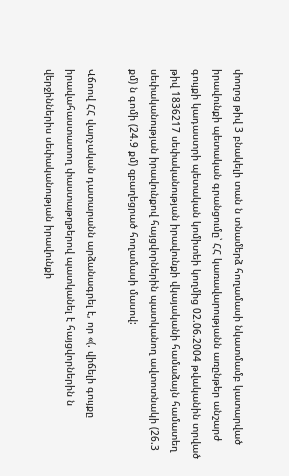փողոց թիվ 3 բնակելի տան ն տնամերձ հողամասի նկատմամբ կատարված իրավունքի պետական գրանցումը՝ ՀՀ կառավարությանն առընթեր անշարժ գույքի կադաստրի պետական կոմիտեի կողմից 02.06.2004 թվականին տրված թիվ 1836217 սեփականության իրավունքի վկայականի համաձայն համատեղ սեփականության իրավունքով հայցվորներին պատկանող ավտոտնակի (26.3 քմ) ն գոմի (24.9 քմ) զբաղեցրած հողամասի մասով:

Վճոով ՀՀ վարչական դատարանն արձանագրել է, որ «(. վիճելի գույքը իրավահաստատող փաստաթղթերով պատկանել է հայցվորներին ն վերջիններիս սեփականության իրավունքի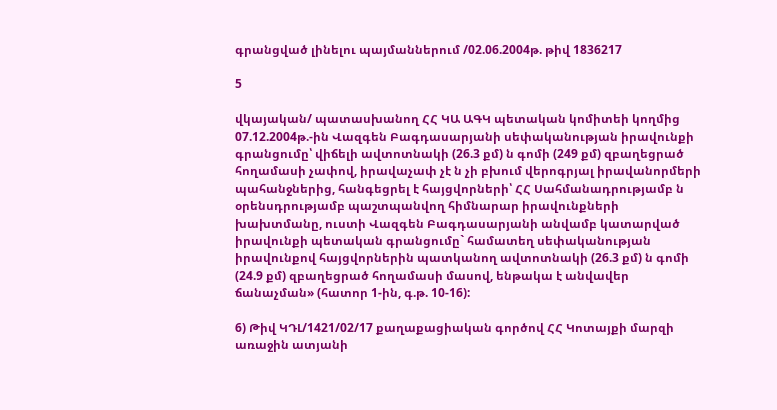գրանցված լինելու պայմաններում /02.06.2004թ. թիվ 1836217

5

վկայական/ պատասխանող ՀՀ ԿԱ ԱԳԿ պետական կոմիտեի կողմից 07.12.2004թ.-ին Վազգեն Բագդասարյանի սեփականության իրավունքի գրանցումը՝ վիճելի ավտոտնակի (26.3 քմ) ն գոմի (249 քմ) զբաղեցրած հողամասի չափով, իրավաչափ չէ ն չի բխում վերոգրյալ իրավանորմերի պահանջներից, հանգեցրել է հայցվորների՝ ՀՀ Սահմանադրությամբ ն օրենսդրությամբ պաշտպանվող հիմնարար իրավունքների խախտմանը, ուստի Վազգեն Բագդասարյանի անվամբ կատարված իրավունքի պետական գրանցումը` համատեղ սեփականության իրավունքով հայցվորներին պատկանող ավտոտնակի (26.3 քմ) ն գոմի (24.9 քմ) զբաղեցրած հողամասի մասով, ենթակա է անվավեր ճանաչման» (հատոր 1-ին, գ.թ. 10-16):

6) Թիվ ԿԴԼ/1421/02/17 քաղաքացիական գործով ՀՀ Կոտայքի մարզի առաջին ատյանի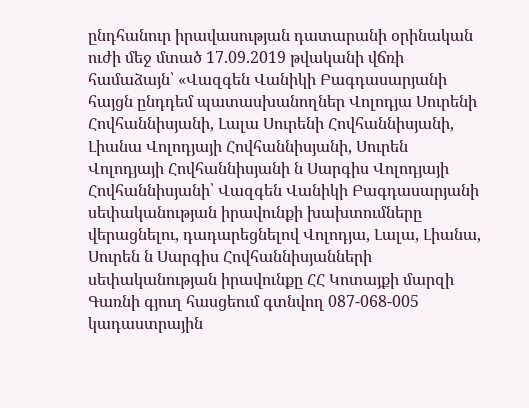ընդհանուր իրավասության դատարանի օրինական ուժի մեջ մտած 17.09.2019 թվականի վճռի համաձայն՝ «Վազգեն Վանիկի Բագդասարյանի հայցն ընդդեմ պատասխանողներ Վոլոդյա Սուրենի Հովհաննիսյանի, Լալա Սուրենի Հովհաննիսյանի, Լիանա Վոլոդյայի Հովհաննիսյանի, Սուրեն Վոլոդյայի Հովհաննիսյանի ն Սարգիս Վոլոդյայի Հովհաննիսյանի՝ Վազգեն Վանիկի Բագդասարյանի սեփականության իրավունքի խախտումները վերացնելու, դադարեցնելով Վոլոդյա, Լալա, Լիանա, Սուրեն ն Սարգիս Հովհաննիսյանների սեփականության իրավունքը ՀՀ Կոտայքի մարզի Գառնի գյուղ հասցեում գտնվող 087-068-005 կադաստրային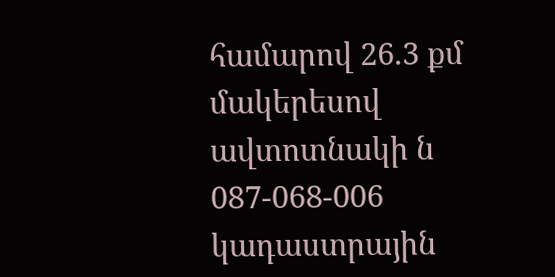համարով 26.3 քմ մակերեսով ավտոտնակի ն 087-068-006 կադաստրային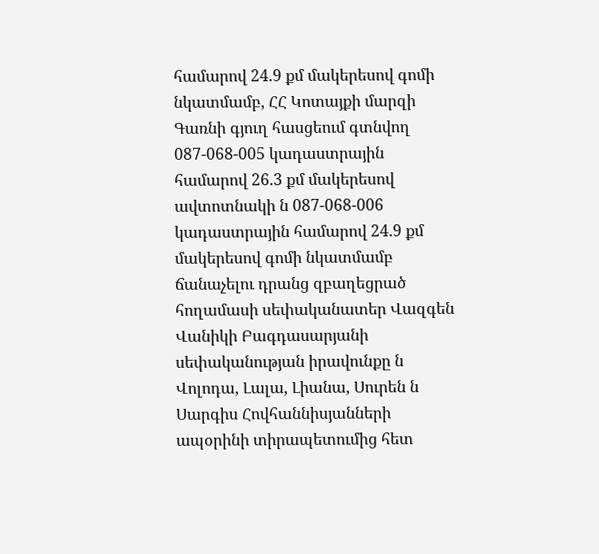համարով 24.9 քմ մակերեսով գոմի նկատմամբ, ՀՀ Կոտայքի մարզի Գառնի գյուղ հասցեում գտնվող 087-068-005 կադաստրային համարով 26.3 քմ մակերեսով ավտոտնակի ն 087-068-006 կադաստրային համարով 24.9 քմ մակերեսով գոմի նկատմամբ ճանաչելու դրանց զբաղեցրած հողամասի սեփականատեր Վազգեն Վանիկի Բագդասարյանի սեփականության իրավունքը ն Վոլոդա, Լալա, Լիանա, Սուրեն ն Սարգիս Հովհաննիսյանների ապօրինի տիրապետումից հետ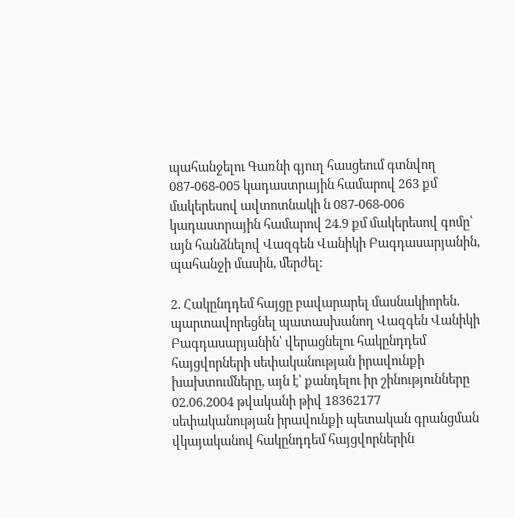պահանջելու Գառնի գյուղ հասցեում գտնվող 087-068-005 կադաստրային համարով 263 քմ մակերեսով ավտոտնակի ն 087-068-006 կադաստրային համարով 24.9 քմ մակերեսով գոմը՝ այն հանձնելով Վազգեն Վանիկի Բագդասարյանին, պահանջի մասին, մերժել:

2. Հակընդդեմ հայցը բավարարել մասնակիորեն. պարտավորեցնել պատասխանող Վազգեն Վանիկի Բագդասարյանին՝ վերացնելու հակընդդեմ հայցվորների սեփականության իրավունքի խախտումները, այն է՝ քանդելու իր շինությունները 02.06.2004 թվականի թիվ 18362177 սեփականության իրավունքի պետական գրանցման վկայականով հակընդդեմ հայցվորներին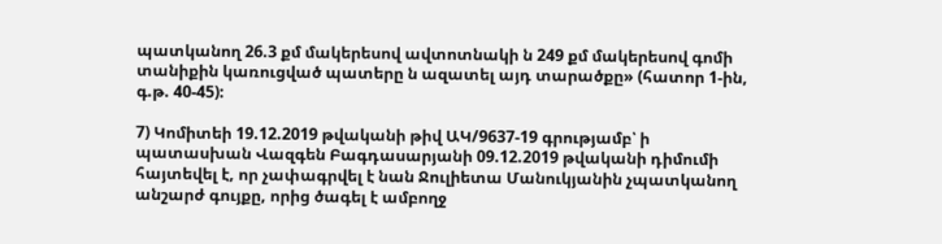պատկանող 26.3 քմ մակերեսով ավտոտնակի ն 249 քմ մակերեսով գոմի տանիքին կառուցված պատերը ն ազատել այդ տարածքը» (հատոր 1-ին, գ.թ. 40-45):

7) Կոմիտեի 19.12.2019 թվականի թիվ ԱԿ/9637-19 գրությամբ՝ ի պատասխան Վազգեն Բագդասարյանի 09.12.2019 թվականի դիմումի հայտեվել է, որ չափագրվել է նան Ջուլիետա Մանուկյանին չպատկանող անշարժ գույքը, որից ծագել է ամբողջ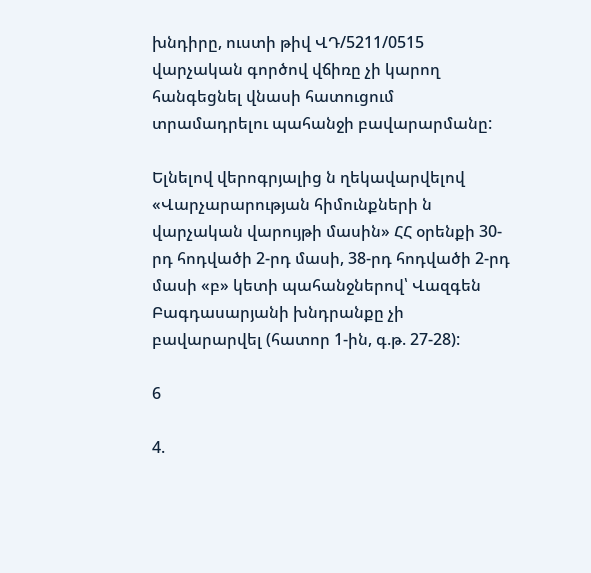խնդիրը, ուստի թիվ ՎԴ/5211/0515 վարչական գործով վճիռը չի կարող հանգեցնել վնասի հատուցում տրամադրելու պահանջի բավարարմանը:

Ելնելով վերոգրյալից ն ղեկավարվելով «Վարչարարության հիմունքների ն վարչական վարույթի մասին» ՀՀ օրենքի 30-րդ հոդվածի 2-րդ մասի, 38-րդ հոդվածի 2-րդ մասի «բ» կետի պահանջներով՝ Վազգեն Բագդասարյանի խնդրանքը չի բավարարվել (հատոր 1-ին, գ.թ. 27-28):

6

4.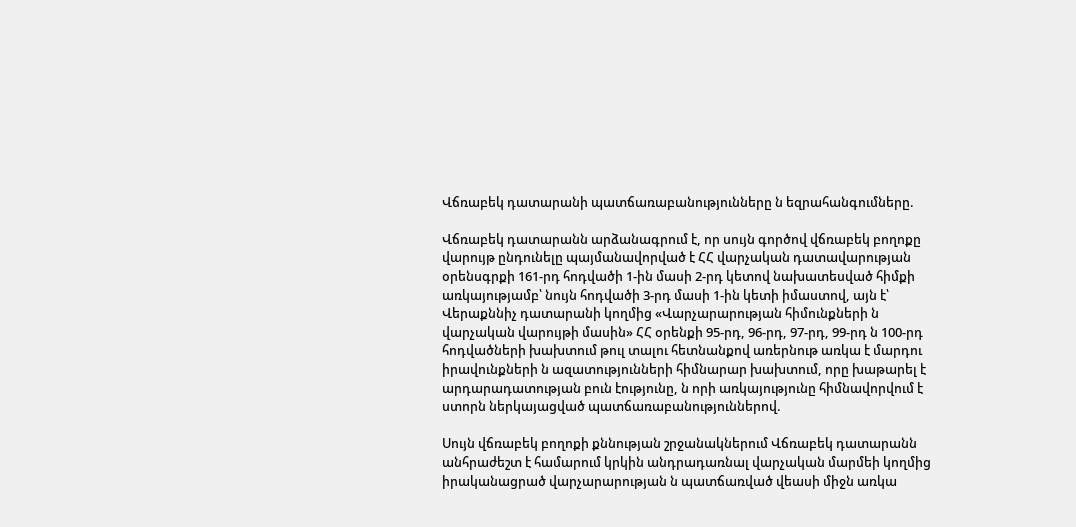Վճռաբեկ դատարանի պատճառաբանությունները ն եզրահանգումները.

Վճռաբեկ դատարանն արձանագրում է, որ սույն գործով վճռաբեկ բողոքը վարույթ ընդունելը պայմանավորված է ՀՀ վարչական դատավարության օրենսգրքի 161-րդ հոդվածի 1-ին մասի 2-րդ կետով նախատեսված հիմքի առկայությամբ՝ նույն հոդվածի 3-րդ մասի 1-ին կետի իմաստով, այն է՝ Վերաքննիչ դատարանի կողմից «Վարչարարության հիմունքների ն վարչական վարույթի մասին» ՀՀ օրենքի 95-րդ, 96-րդ, 97-րդ, 99-րդ ն 100-րդ հոդվածների խախտում թուլ տալու հետնանքով առերնութ առկա է մարդու իրավունքների ն ազատությունների հիմնարար խախտում, որը խաթարել է արդարադատության բուն էությունը, ն որի առկայությունը հիմնավորվում է ստորն ներկայացված պատճառաբանություններով.

Սույն վճռաբեկ բողոքի քննության շրջանակներում Վճռաբեկ դատարանն անհրաժեշտ է համարում կրկին անդրադառնալ վարչական մարմեի կողմից իրականացրած վարչարարության ն պատճառված վեասի միջն առկա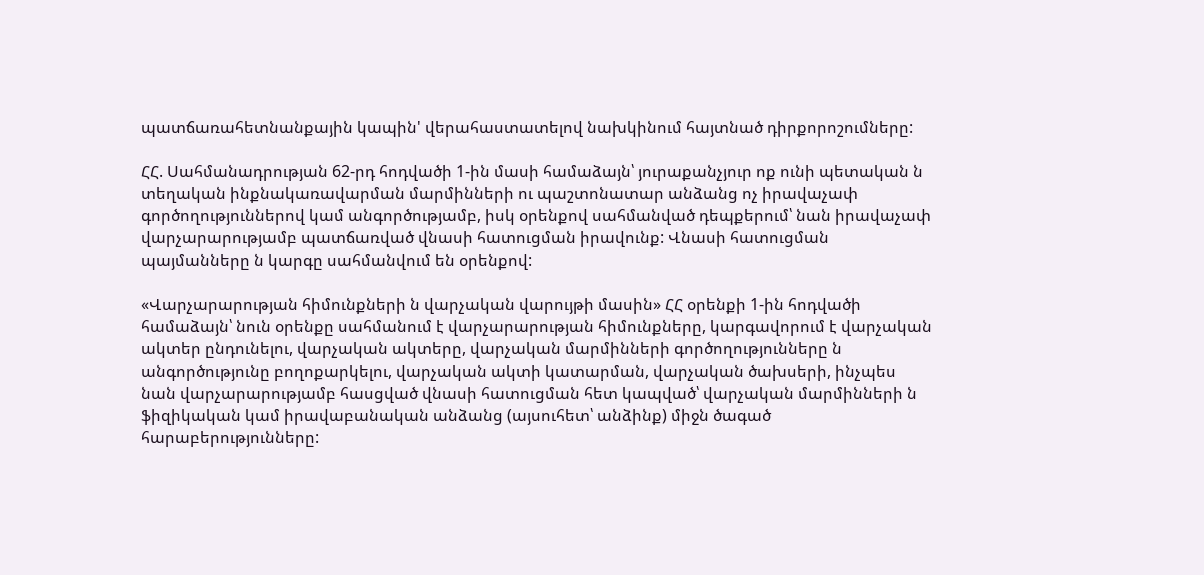պատճառահետնանքային կապին' վերահաստատելով նախկինում հայտնած դիրքորոշումները:

ՀՀ. Սահմանադրության 62-րդ հոդվածի 1-ին մասի համաձայն՝ յուրաքանչյուր ոք ունի պետական ն տեղական ինքնակառավարման մարմինների ու պաշտոնատար անձանց ոչ իրավաչափ գործողություններով կամ անգործությամբ, իսկ օրենքով սահմանված դեպքերում՝ նան իրավաչափ վարչարարությամբ պատճառված վնասի հատուցման իրավունք: Վնասի հատուցման պայմանները ն կարգը սահմանվում են օրենքով:

«Վարչարարության հիմունքների ն վարչական վարույթի մասին» ՀՀ օրենքի 1-ին հոդվածի համաձայն՝ նուն օրենքը սահմանում է վարչարարության հիմունքները, կարգավորում է վարչական ակտեր ընդունելու, վարչական ակտերը, վարչական մարմինների գործողությունները ն անգործությունը բողոքարկելու, վարչական ակտի կատարման, վարչական ծախսերի, ինչպես նան վարչարարությամբ հասցված վնասի հատուցման հետ կապված՝ վարչական մարմինների ն ֆիզիկական կամ իրավաբանական անձանց (այսուհետ՝ անձինք) միջն ծագած հարաբերությունները: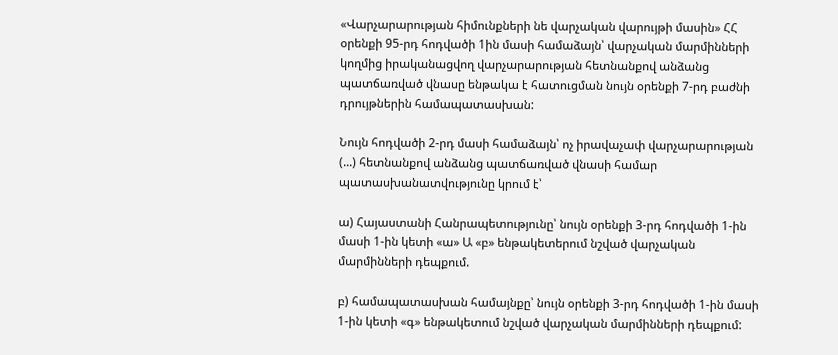«Վարչարարության հիմունքների նե վարչական վարույթի մասին» ՀՀ օրենքի 95-րդ հոդվածի 1ին մասի համաձայն՝ վարչական մարմինների կողմից իրականացվող վարչարարության հետնանքով անձանց պատճառված վնասը ենթակա է հատուցման նույն օրենքի 7-րդ բաժնի դրույթներին համապատասխան:

Նույն հոդվածի 2-րդ մասի համաձայն՝ ոչ իրավաչափ վարչարարության (...) հետնանքով անձանց պատճառված վնասի համար պատասխանատվությունը կրում է՝

ա) Հայաստանի Հանրապետությունը՝ նույն օրենքի 3-րդ հոդվածի 1-ին մասի 1-ին կետի «ա» Ա «բ» ենթակետերում նշված վարչական մարմինների դեպքում.

բ) համապատասխան համայնքը՝ նույն օրենքի 3-րդ հոդվածի 1-ին մասի 1-ին կետի «գ» ենթակետում նշված վարչական մարմինների դեպքում: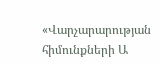«Վարչարարության հիմունքների Ա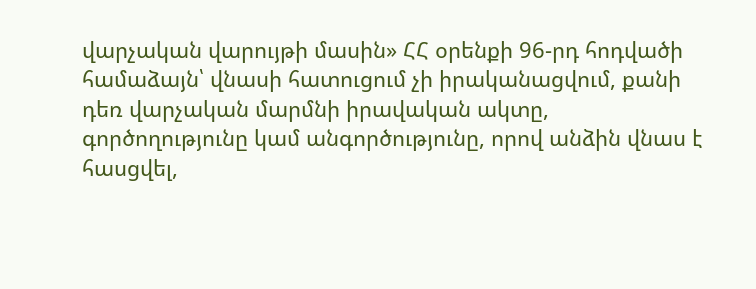վարչական վարույթի մասին» ՀՀ օրենքի 96-րդ հոդվածի համաձայն՝ վնասի հատուցում չի իրականացվում, քանի դեռ վարչական մարմնի իրավական ակտը, գործողությունը կամ անգործությունը, որով անձին վնաս է հասցվել,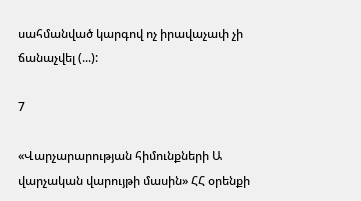սահմանված կարգով ոչ իրավաչափ չի ճանաչվել (...):

7

«Վարչարարության հիմունքների Ա վարչական վարույթի մասին» ՀՀ օրենքի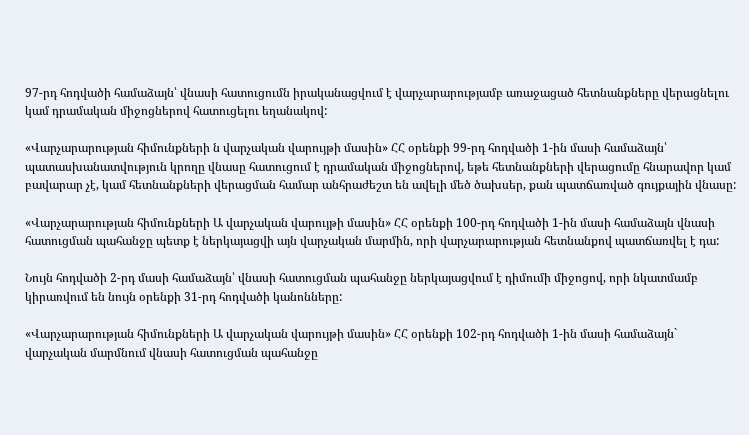97-րդ հոդվածի համաձայն՝ վնասի հատուցումն իրականացվում է վարչարարությամբ առաջացած հետնանքները վերացնելու կամ դրամական միջոցներով հատուցելու եղանակով:

«Վարչարարության հիմունքների ն վարչական վարույթի մասին» ՀՀ օրենքի 99-րդ հոդվածի 1-ին մասի համաձայն՝ պատասխանատվություն կրողը վնասը հատուցում է դրամական միջոցներով, եթե հետնանքների վերացումը հնարավոր կամ բավարար չէ, կամ հետնանքների վերացման համար անհրաժեշտ են ավելի մեծ ծախսեր, քան պատճառված գույքային վնասը:

«Վարչարարության հիմունքների Ա վարչական վարույթի մասին» ՀՀ օրենքի 100-րդ հոդվածի 1-ին մասի համաձայն վնասի հատուցման պահանջը պետք է ներկայացվի այն վարչական մարմին, որի վարչարարության հետնանքով պատճառվել է դա:

Նույն հոդվածի 2-րդ մասի համաձայն՝ վնասի հատուցման պահանջը ներկայացվում է դիմումի միջոցով, որի նկատմամբ կիրառվում են նույն օրենքի 31-րդ հոդվածի կանոնները:

«Վարչարարության հիմունքների Ա վարչական վարույթի մասին» ՀՀ օրենքի 102-րդ հոդվածի 1-ին մասի համաձայն` վարչական մարմնում վնասի հատուցման պահանջը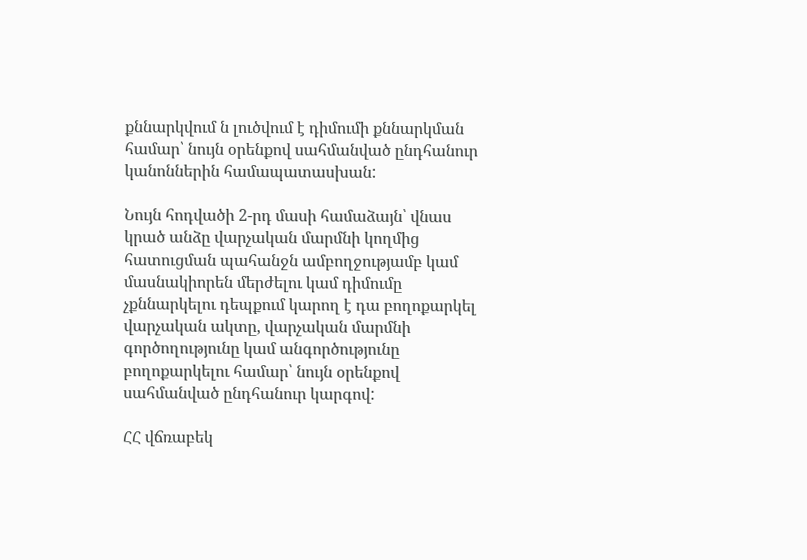քննարկվում ն լուծվում է դիմումի քննարկման համար՝ նույն օրենքով սահմանված ընդհանուր կանոններին համապատասխան:

Նույն հոդվածի 2-րդ մասի համաձայն՝ վնաս կրած անձը վարչական մարմնի կողմից հատուցման պահանջն ամբողջությամբ կամ մասնակիորեն մերժելու կամ դիմումը չքննարկելու դեպքում կարող է դա բողոքարկել վարչական ակտը, վարչական մարմնի գործողությունը կամ անգործությունը բողոքարկելու համար՝ նույն օրենքով սահմանված ընդհանուր կարգով:

ՀՀ վճռաբեկ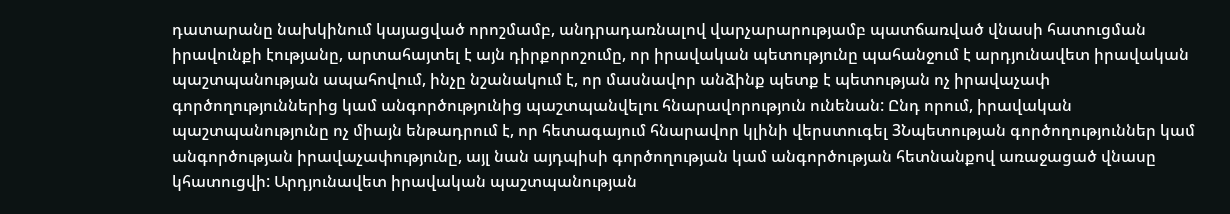դատարանը նախկինում կայացված որոշմամբ, անդրադառնալով վարչարարությամբ պատճառված վնասի հատուցման իրավունքի էությանը, արտահայտել է այն դիրքորոշումը, որ իրավական պետությունը պահանջում է արդյունավետ իրավական պաշտպանության ապահովում, ինչը նշանակում է, որ մասնավոր անձինք պետք է պետության ոչ իրավաչափ գործողություններից կամ անգործությունից պաշտպանվելու հնարավորություն ունենան: Ընդ որում, իրավական պաշտպանությունը ոչ միայն ենթադրում է, որ հետագայում հնարավոր կլինի վերստուգել 3Նպետության գործողություններ կամ անգործության իրավաչափությունը, այլ նան այդպիսի գործողության կամ անգործության հետնանքով առաջացած վնասը կհատուցվի: Արդյունավետ իրավական պաշտպանության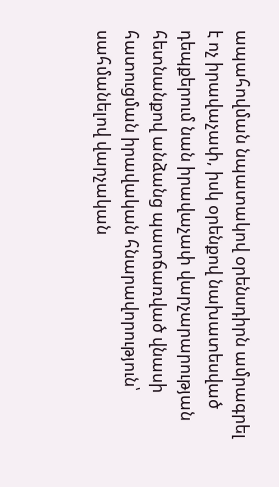ապահովման նպատակով օրենսդիրն ամրագրել է ոչ իրավաչափ, իսկ օրենքով նախատեսված դեպքերում նան իրավաչափ վարչարարության հետնանքով անձանց պատճառված վնասի հատուցման իրավական հնարավորություն՝ սահմանելով վարչական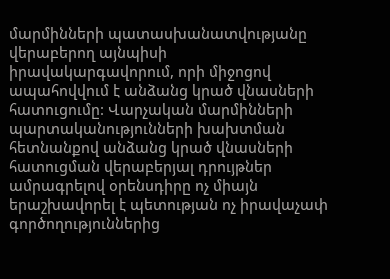մարմինների պատասխանատվությանը վերաբերող այնպիսի իրավակարգավորում, որի միջոցով ապահովվում է անձանց կրած վնասների հատուցումը: Վարչական մարմինների պարտականությունների խախտման հետնանքով անձանց կրած վնասների հատուցման վերաբերյալ դրույթներ ամրագրելով օրենսդիրը ոչ միայն երաշխավորել է պետության ոչ իրավաչափ գործողություններից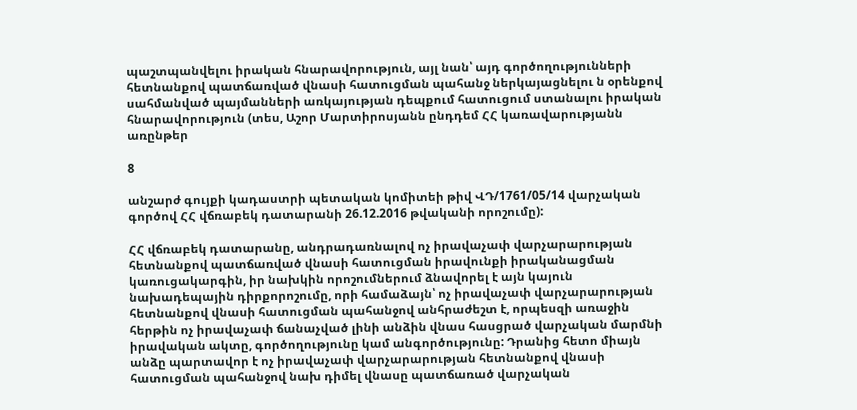պաշտպանվելու իրական հնարավորություն, այլ նան՝ այդ գործողությունների հետնանքով պատճառված վնասի հատուցման պահանջ ներկայացնելու ն օրենքով սահմանված պայմանների առկայության դեպքում հատուցում ստանալու իրական հնարավորություն (տես, Աշոր Մարտիրոսյանն ընդդեմ ՀՀ կառավարությանն առընթեր

8

անշարժ գույքի կադաստրի պետական կոմիտեի թիվ ՎԴ/1761/05/14 վարչական գործով ՀՀ վճռաբեկ դատարանի 26.12.2016 թվականի որոշումը):

ՀՀ վճռաբեկ դատարանը, անդրադառնալով ոչ իրավաչափ վարչարարության հետնանքով պատճառված վնասի հատուցման իրավունքի իրականացման կառուցակարգին, իր նախկին որոշումներում ձնավորել է այն կայուն նախադեպային դիրքորոշումը, որի համաձայն՝ ոչ իրավաչափ վարչարարության հետնանքով վնասի հատուցման պահանջով անհրաժեշտ է, որպեսզի առաջին հերթին ոչ իրավաչափ ճանաչված լինի անձին վնաս հասցրած վարչական մարմնի իրավական ակտը, գործողությունը կամ անգործությունը: Դրանից հետո միայն անձը պարտավոր է ոչ իրավաչափ վարչարարության հետնանքով վնասի հատուցման պահանջով նախ դիմել վնասը պատճառած վարչական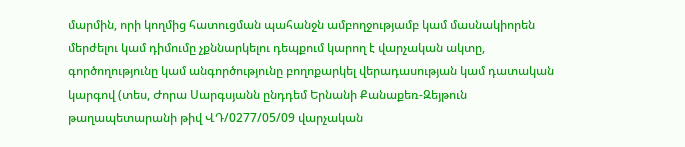մարմին, որի կողմից հատուցման պահանջն ամբողջությամբ կամ մասնակիորեն մերժելու կամ դիմումը չքննարկելու դեպքում կարող է վարչական ակտը, գործողությունը կամ անգործությունը բողոքարկել վերադասության կամ դատական կարգով (տես, Ժորա Սարգսյանն ընդդեմ Երնանի Քանաքեռ-Զեյթուն թաղապետարանի թիվ ՎԴ/0277/05/09 վարչական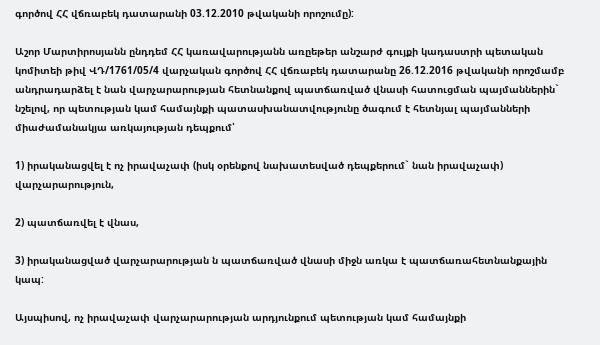գործով ՀՀ վճռաբեկ դատարանի 03.12.2010 թվականի որոշումը):

Աշոր Մարտիրոսյանն ընդդեմ ՀՀ կառավարությանն առըեթեր անշարժ գույքի կադաստրի պետական կոմիտեի թիվ ՎԴ/1761/05/4 վարչական գործով ՀՀ վճռաբեկ դատարանը 26.12.2016 թվականի որոշմամբ անդրադարձել է նան վարչարարության հետնանքով պատճառված վնասի հատուցման պայմաններին` նշելով, որ պետության կամ համայնքի պատասխանատվությունը ծագում է հետնյալ պայմանների միաժամանակյա առկայության դեպքում՝

1) իրականացվել է ոչ իրավաչափ (իսկ օրենքով նախատեսված դեպքերում` նան իրավաչափ) վարչարարություն,

2) պատճառվել է վնաս,

3) իրականացված վարչարարության ն պատճառված վնասի միջն առկա է պատճառահետնանքային կապ:

Այսպիսով, ոչ իրավաչափ վարչարարության արդյունքում պետության կամ համայնքի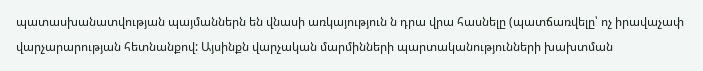պատասխանատվության պայմաններն են վնասի առկայություն ն դրա վրա հասնելը (պատճառվելը՝ ոչ իրավաչափ վարչարարության հետնանքով: Այսինքն վարչական մարմինների պարտականությունների խախտման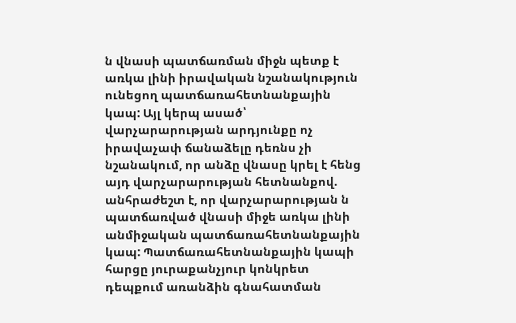ն վնասի պատճառման միջն պետք է առկա լինի իրավական նշանակություն ունեցող պատճառահետնանքային կապ: Այլ կերպ ասած՝ վարչարարության արդյունքը ոչ իրավաչափ ճանաձելը դեռնս չի նշանակում, որ անձը վնասը կրել է հենց այդ վարչարարության հետնանքով. անհրաժեշտ է, որ վարչարարության ն պատճառված վնասի միջե առկա լինի անմիջական պատճառահետնանքային կապ: Պատճառահետնանքային կապի հարցը յուրաքանչյուր կոնկրետ դեպքում առանձին գնահատման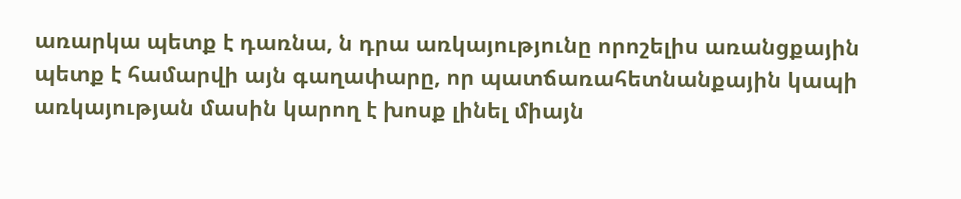առարկա պետք է դառնա, ն դրա առկայությունը որոշելիս առանցքային պետք է համարվի այն գաղափարը, որ պատճառահետնանքային կապի առկայության մասին կարող է խոսք լինել միայն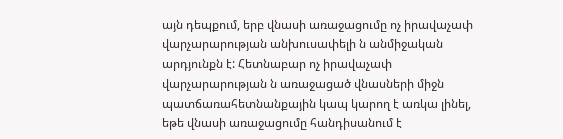այն դեպքում, երբ վնասի առաջացումը ոչ իրավաչափ վարչարարության անխուսափելի ն անմիջական արդյունքն է: Հետնաբար ոչ իրավաչափ վարչարարության ն առաջացած վնասների միջն պատճառահետնանքային կապ կարող է առկա լինել, եթե վնասի առաջացումը հանդիսանում է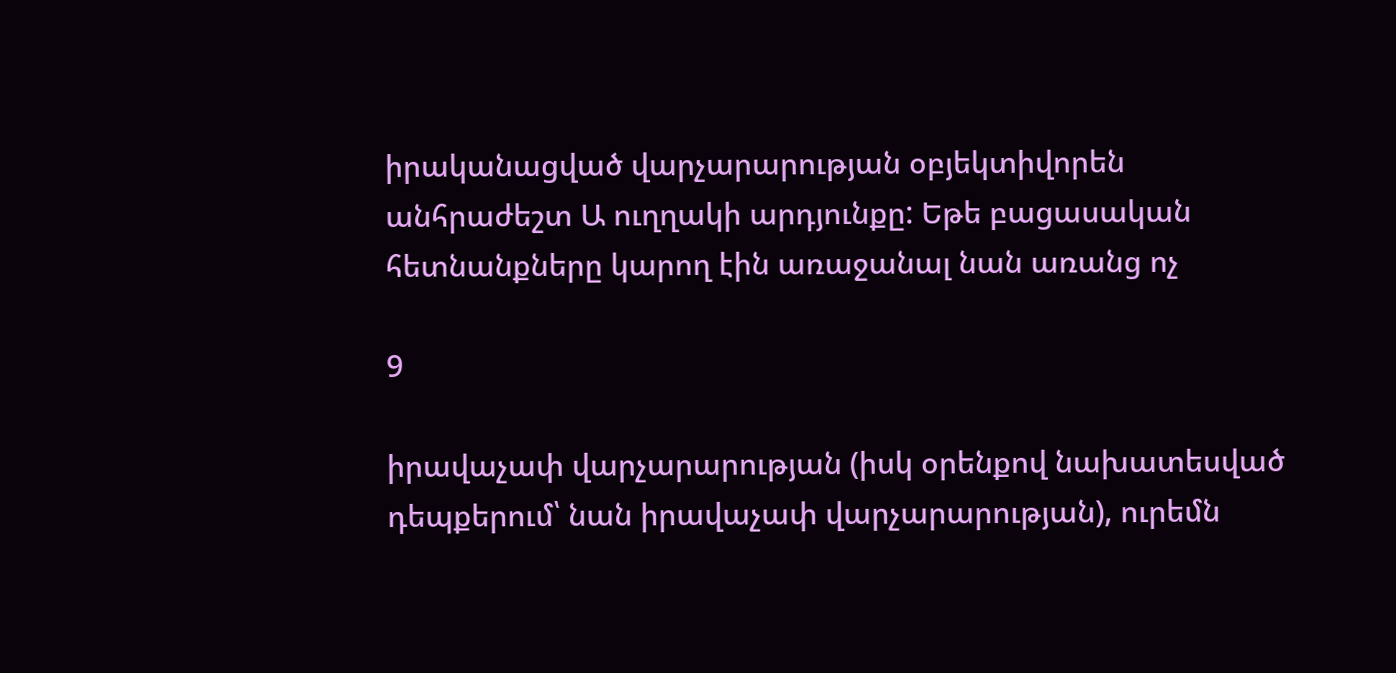իրականացված վարչարարության օբյեկտիվորեն անհրաժեշտ Ա ուղղակի արդյունքը: Եթե բացասական հետնանքները կարող էին առաջանալ նան առանց ոչ

9

իրավաչափ վարչարարության (իսկ օրենքով նախատեսված դեպքերում՝ նան իրավաչափ վարչարարության), ուրեմն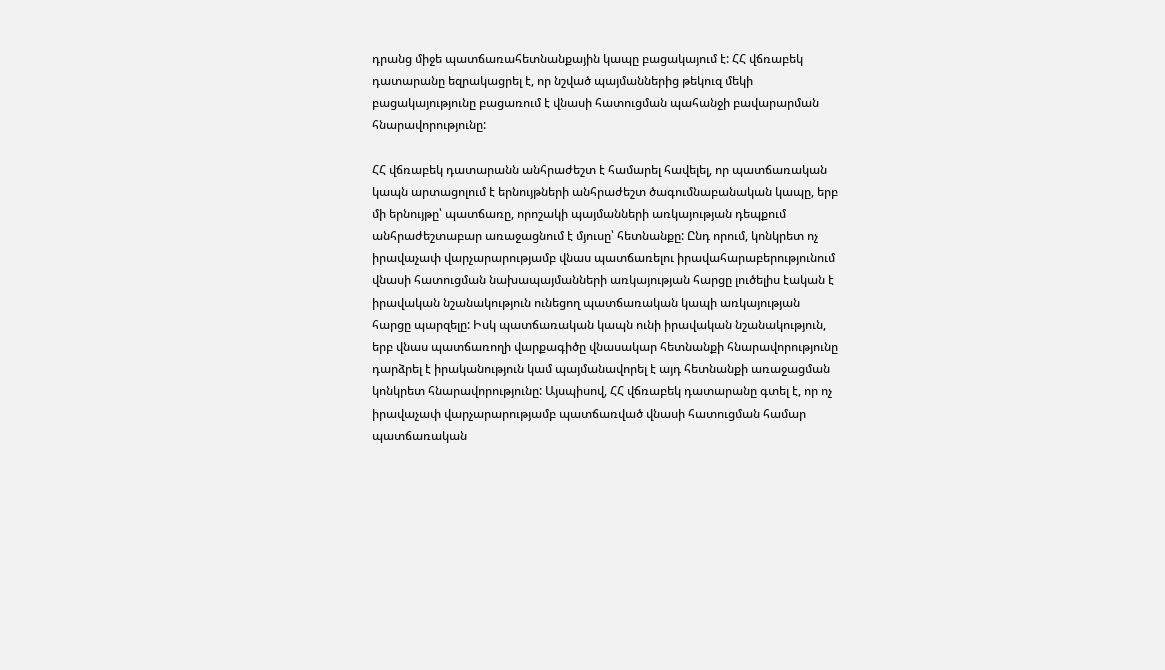դրանց միջե պատճառահետնանքային կապը բացակայում է: ՀՀ վճռաբեկ դատարանը եզրակացրել է, որ նշված պայմաններից թեկուզ մեկի բացակայությունը բացառում է վնասի հատուցման պահանջի բավարարման հնարավորությունը:

ՀՀ վճռաբեկ դատարանն անհրաժեշտ է համարել հավելել, որ պատճառական կապն արտացոլում է երնույթների անհրաժեշտ ծագումնաբանական կապը, երբ մի երնույթը՝ պատճառը, որոշակի պայմանների առկայության դեպքում անհրաժեշտաբար առաջացնում է մյուսը՝ հետնանքը: Ընդ որում, կոնկրետ ոչ իրավաչափ վարչարարությամբ վնաս պատճառելու իրավահարաբերությունում վնասի հատուցման նախապայմանների առկայության հարցը լուծելիս էական է իրավական նշանակություն ունեցող պատճառական կապի առկայության հարցը պարզելը: Իսկ պատճառական կապն ունի իրավական նշանակություն, երբ վնաս պատճառողի վարքագիծը վնասակար հետնանքի հնարավորությունը դարձրել է իրականություն կամ պայմանավորել է այդ հետնանքի առաջացման կոնկրետ հնարավորությունը: Այսպիսով, ՀՀ վճռաբեկ դատարանը գտել է, որ ոչ իրավաչափ վարչարարությամբ պատճառված վնասի հատուցման համար պատճառական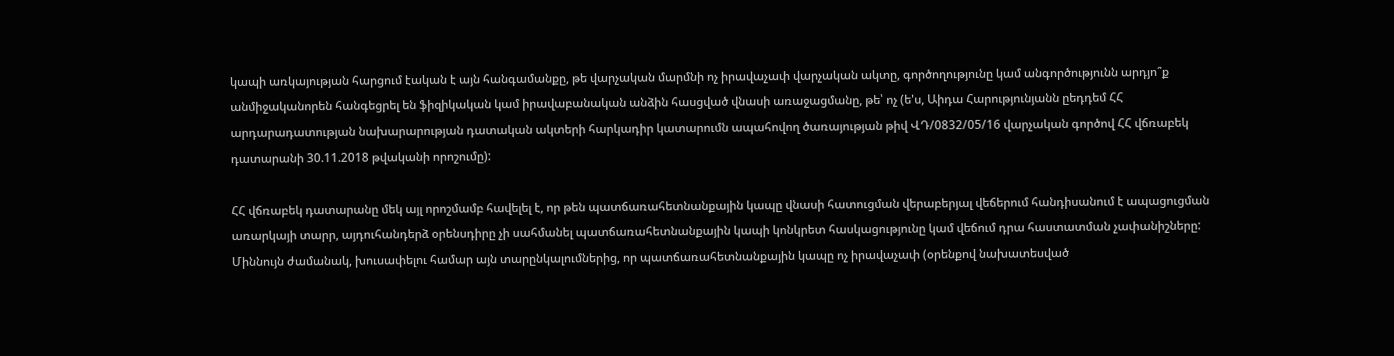կապի առկայության հարցում էական է այն հանգամանքը, թե վարչական մարմնի ոչ իրավաչափ վարչական ակտը, գործողությունը կամ անգործությունն արդյո՞ք անմիջականորեն հանգեցրել են ֆիզիկական կամ իրավաբանական անձին հասցված վնասի առաջացմանը, թե՝ ոչ (ե'ս, Աիդա Հարությունյանն ըեդդեմ ՀՀ արդարադատության նախարարության դատական ակտերի հարկադիր կատարումն ապահովող ծառայության թիվ ՎԴ/0832/05/16 վարչական գործով ՀՀ վճռաբեկ դատարանի 30.11.2018 թվականի որոշումը):

ՀՀ վճռաբեկ դատարանը մեկ այլ որոշմամբ հավելել է, որ թեն պատճառահետնանքային կապը վնասի հատուցման վերաբերյալ վեճերում հանդիսանում է ապացուցման առարկայի տարր, այդուհանդերձ օրենսդիրը չի սահմանել պատճառահետնանքային կապի կոնկրետ հասկացությունը կամ վեճում դրա հաստատման չափանիշները: Միննույն ժամանակ, խուսափելու համար այն տարընկալումներից, որ պատճառահետնանքային կապը ոչ իրավաչափ (օրենքով նախատեսված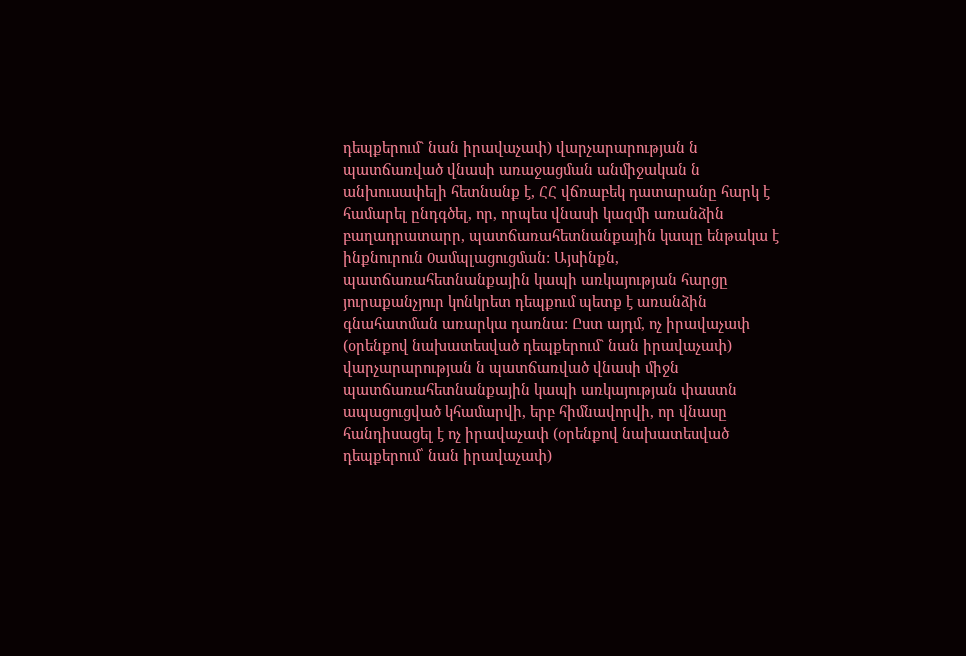դեպքերում` նան իրավաչափ) վարչարարության ն պատճառված վնասի առաջացման անմիջական ն անխուսափելի հետնանք է, ՀՀ վճռաբեկ դատարանը հարկ է համարել ընդգծել, որ, որպես վնասի կազմի առանձին բաղադրատարր, պատճառահետնանքային կապը ենթակա է ինքնուրուն 0ամպլացուցման: Այսինքն, պատճառահետնանքային կապի առկայության հարցը յուրաքանչյուր կոնկրետ դեպքում պետք է առանձին գնահատման առարկա դառնա: Ըստ այդմ, ոչ իրավաչափ (օրենքով նախատեսված դեպքերում` նան իրավաչափ) վարչարարության ն պատճառված վնասի միջն պատճառահետնանքային կապի առկայության փաստն ապացուցված կհամարվի, երբ հիմնավորվի, որ վնասը հանդիսացել է ոչ իրավաչափ (օրենքով նախատեսված դեպքերում՝ նան իրավաչափ)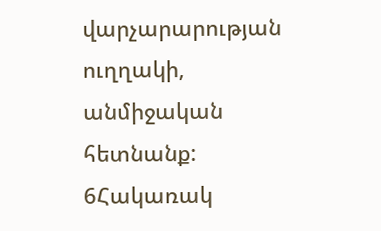վարչարարության ուղղակի, անմիջական հետնանք: 6Հակառակ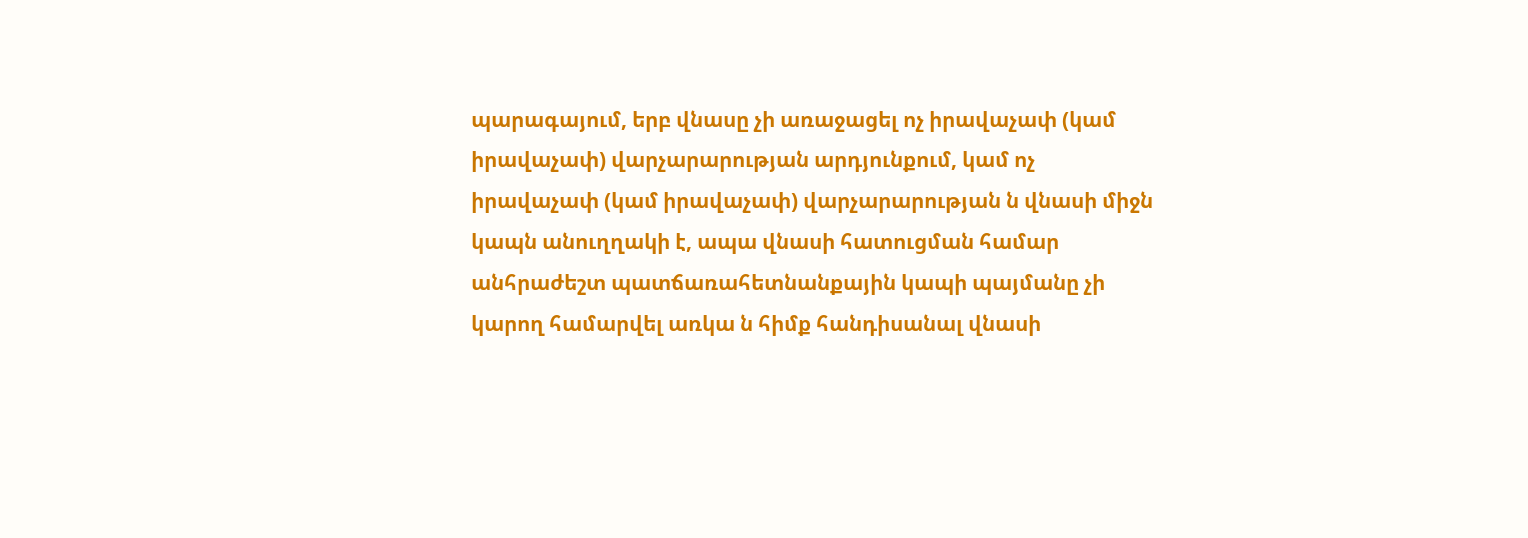պարագայում, երբ վնասը չի առաջացել ոչ իրավաչափ (կամ իրավաչափ) վարչարարության արդյունքում, կամ ոչ իրավաչափ (կամ իրավաչափ) վարչարարության ն վնասի միջն կապն անուղղակի է, ապա վնասի հատուցման համար անհրաժեշտ պատճառահետնանքային կապի պայմանը չի կարող համարվել առկա ն հիմք հանդիսանալ վնասի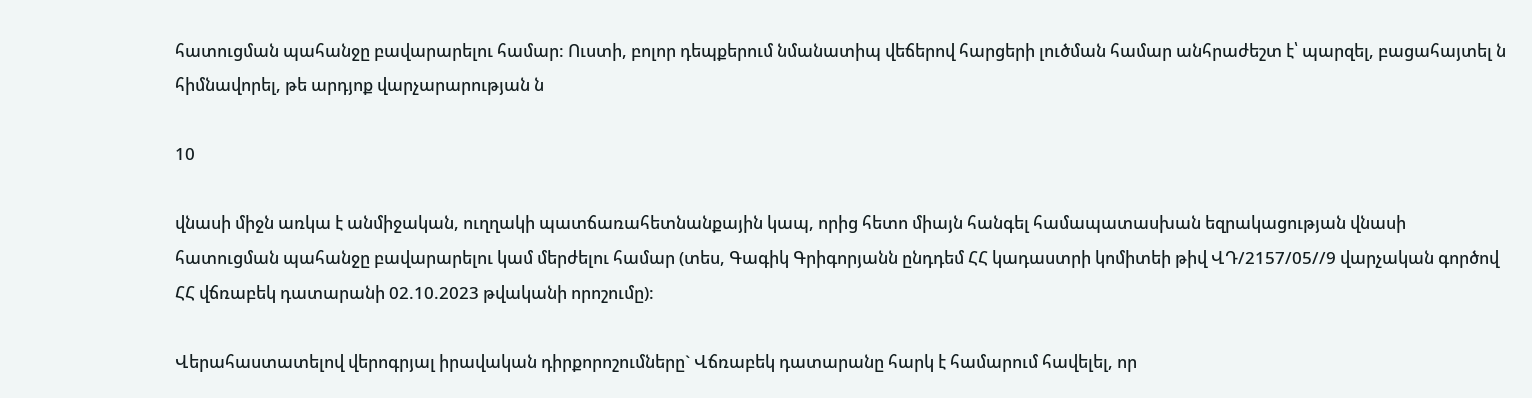հատուցման պահանջը բավարարելու համար: Ուստի, բոլոր դեպքերում նմանատիպ վեճերով հարցերի լուծման համար անհրաժեշտ է՝ պարզել, բացահայտել ն հիմնավորել, թե արդյոք վարչարարության ն

10

վնասի միջն առկա է անմիջական, ուղղակի պատճառահետնանքային կապ, որից հետո միայն հանգել համապատասխան եզրակացության վնասի հատուցման պահանջը բավարարելու կամ մերժելու համար (տես, Գագիկ Գրիգորյանն ընդդեմ ՀՀ կադաստրի կոմիտեի թիվ ՎԴ/2157/05//9 վարչական գործով ՀՀ վճռաբեկ դատարանի 02.10.2023 թվականի որոշումը):

Վերահաստատելով վերոգրյալ իրավական դիրքորոշումները` Վճռաբեկ դատարանը հարկ է համարում հավելել, որ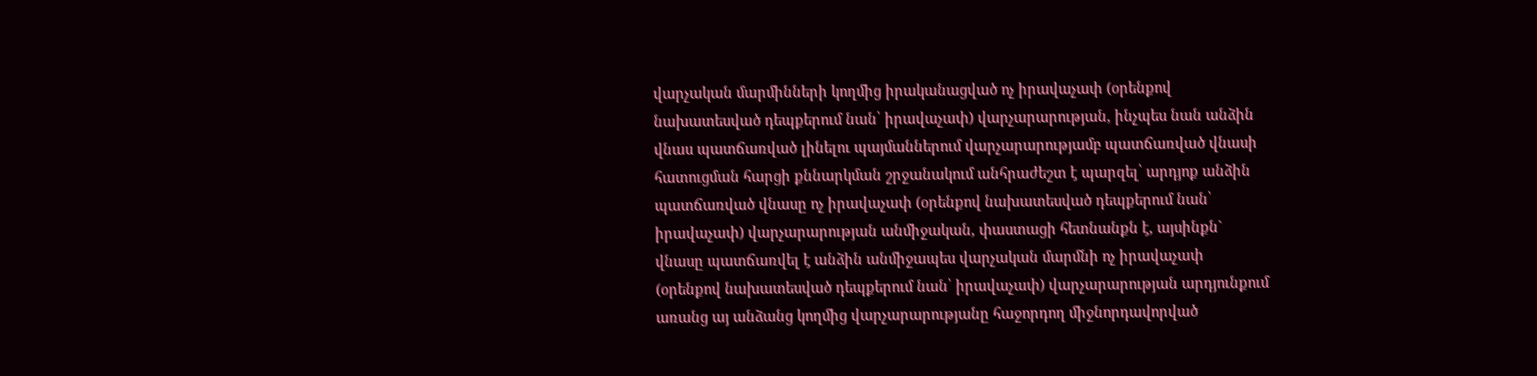վարչական մարմինների կողմից իրականացված ոչ իրավաչափ (օրենքով նախատեսված դեպքերում նան՝ իրավաչափ) վարչարարության, ինչպես նան անձին վնաս պատճառված լինելու պայմաններում վարչարարությամբ պատճառված վնասի հատուցման հարցի քննարկման շրջանակում անհրաժեշտ է պարզել՝ արդյոք անձին պատճառված վնասը ոչ իրավաչափ (օրենքով նախատեսված դեպքերում նան՝ իրավաչափ) վարչարարության անմիջական, փաստացի հետնանքն է, այսինքն` վնասը պատճառվել է անձին անմիջապես վարչական մարմնի ոչ իրավաչափ (օրենքով նախատեսված դեպքերում նան՝ իրավաչափ) վարչարարության արդյունքում առանց այ անձանց կողմից վարչարարությանը հաջորդող միջնորդավորված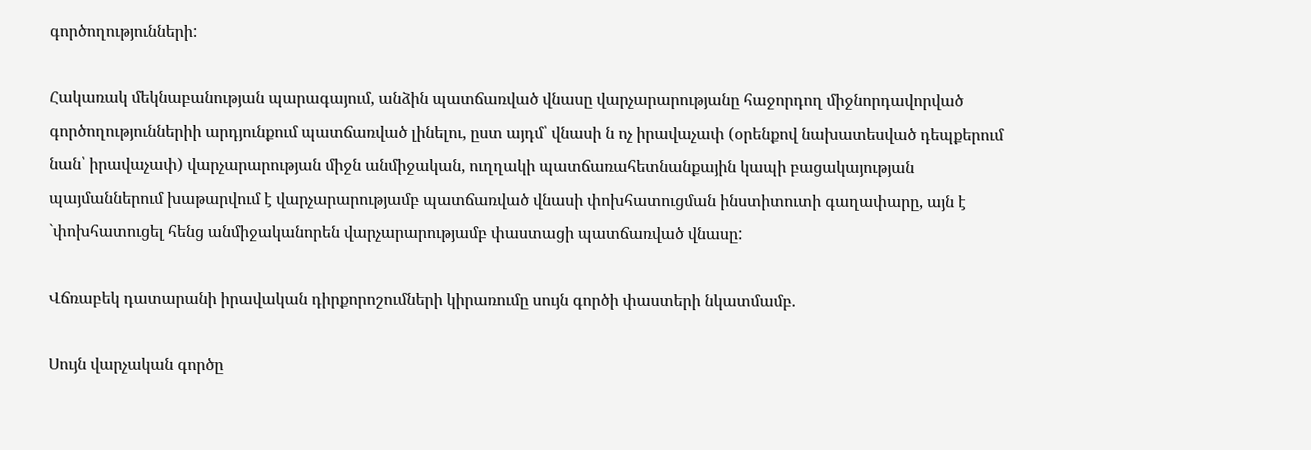գործողությունների:

Հակառակ մեկնաբանության պարագայում, անձին պատճառված վնասը վարչարարությանը հաջորդող միջնորդավորված գործողություններիի արդյունքում պատճառված լինելու, ըստ այդմ՝ վնասի ն ոչ իրավաչափ (օրենքով նախատեսված դեպքերում նան՝ իրավաչափ) վարչարարության միջն անմիջական, ուղղակի պատճառահետնանքային կապի բացակայության պայմաններում խաթարվում է վարչարարությամբ պատճառված վնասի փոխհատուցման ինստիտուտի գաղափարը, այն է `փոխհատուցել հենց անմիջականորեն վարչարարությամբ փաստացի պատճառված վնասը:

Վճռաբեկ դատարանի իրավական դիրքորոշումների կիրառումը սույն գործի փաստերի նկատմամբ.

Սույն վարչական գործը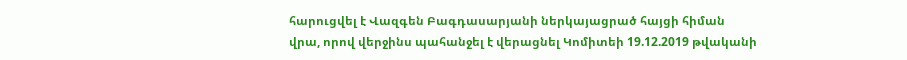հարուցվել է Վազգեն Բագդասարյանի ներկայացրած հայցի հիման վրա, որով վերջինս պահանջել է վերացնել Կոմիտեի 19.12.2019 թվականի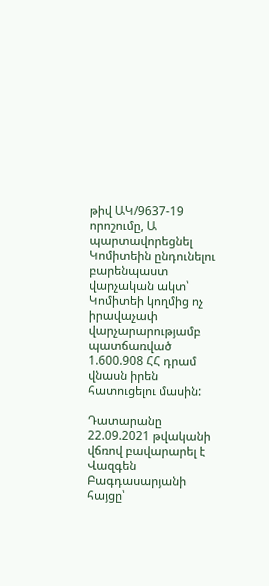թիվ ԱԿ/9637-19 որոշումը, Ա պարտավորեցնել Կոմիտեին ընդունելու բարենպաստ վարչական ակտ՝ Կոմիտեի կողմից ոչ իրավաչափ վարչարարությամբ պատճառված 1.600.908 ՀՀ դրամ վնասն իրեն հատուցելու մասին:

Դատարանը 22.09.2021 թվականի վճռով բավարարել է Վազգեն Բագդասարյանի հայցը՝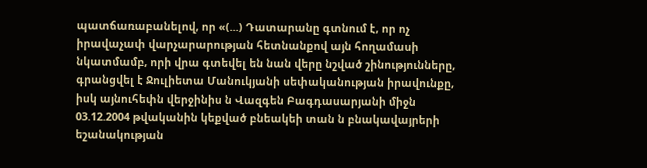պատճառաբանելով, որ «(...) Դատարանը գտնում է, որ ոչ իրավաչափ վարչարարության հետնանքով այն հողամասի նկատմամբ, որի վրա գտեվել են նան վերը նշված շինությունները, գրանցվել է Ջուլիետա Մանուկյանի սեփականության իրավունքը, իսկ այնուհեփն վերջինիս ն Վազգեն Բագդասարյանի միջն 03.12.2004 թվականին կեքված բնեակեի տան ն բնակավայրերի եշանակության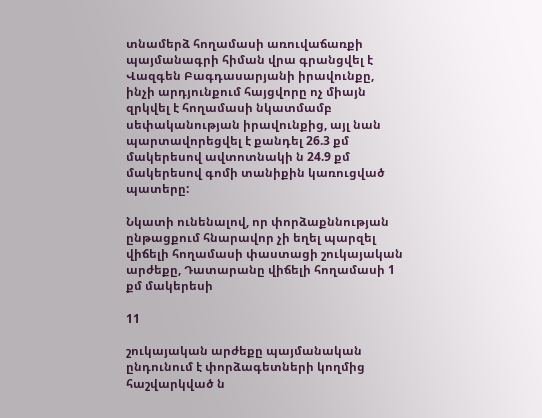տնամերձ հողամասի առուվաճառքի պայմանագրի հիման վրա գրանցվել է Վազգեն Բագդասարյանի իրավունքը, ինչի արդյունքում հայցվորը ոչ միայն զրկվել է հողամասի նկատմամբ սեփականության իրավունքից, այլ նան պարտավորեցվել է քանդել 26.3 քմ մակերեսով ավտոտնակի ն 24.9 քմ մակերեսով գոմի տանիքին կառուցված պատերը:

Նկատի ունենալով, որ փորձաքննության ընթացքում հնարավոր չի եղել պարզել վիճելի հողամասի փաստացի շուկայական արժեքը, Դատարանը վիճելի հողամասի 1 քմ մակերեսի

11

շուկայական արժեքը պայմանական ընդունում է փորձագետների կողմից հաշվարկված ն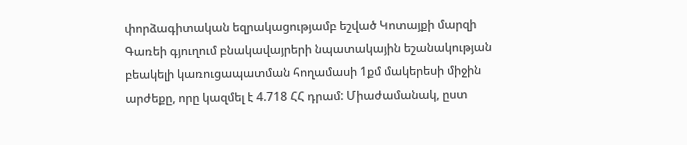փորձագիտական եզրակացությամբ եշված Կոտայքի մարզի Գառեի գյուղում բնակավայրերի նպատակային եշանակության բեակելի կառուցապատման հողամասի 1քմ մակերեսի միջին արժեքը, որը կազմել է 4.718 ՀՀ դրամ: Միաժամանակ, ըստ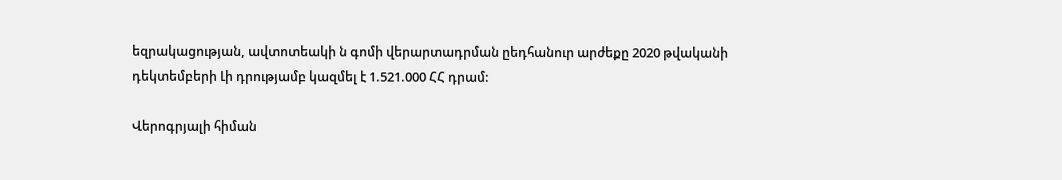եզրակացության, ավտոտեակի ն գոմի վերարտադրման ըեդհանուր արժեքը 2020 թվականի դեկտեմբերի Լի դրությամբ կազմել է 1.521.000 ՀՀ դրամ:

Վերոգրյալի հիման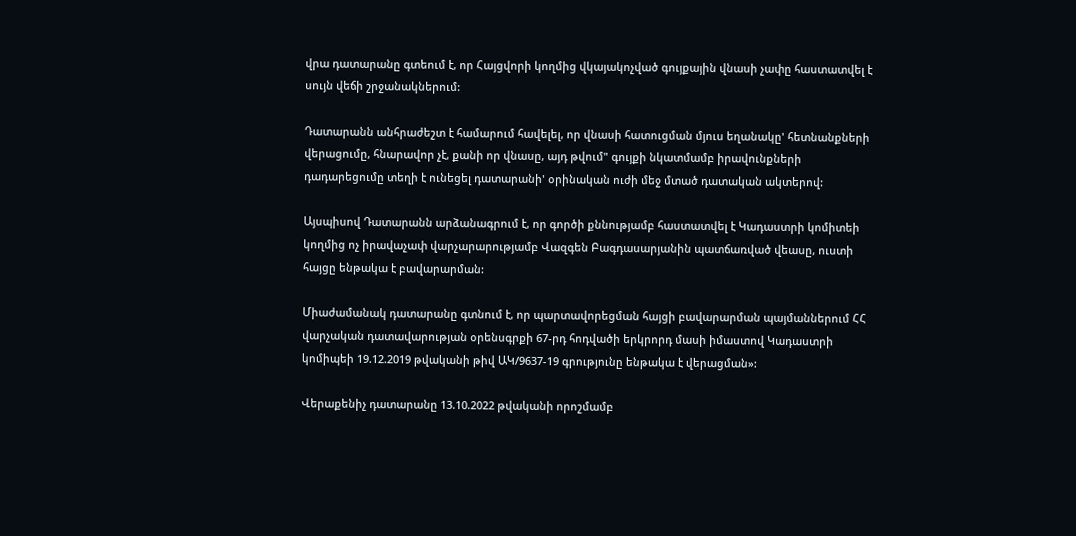վրա դատարանը գտեում է, որ Հայցվորի կողմից վկայակոչված գույքային վնասի չափը հաստատվել է սույն վեճի շրջանակներում:

Դատարանն անհրաժեշտ է համարում հավելել, որ վնասի հատուցման մյուս եղանակը' հետնանքների վերացումը, հնարավոր չէ, քանի որ վնասը, այդ թվում" գույքի նկատմամբ իրավունքների դադարեցումը տեղի է ունեցել դատարանի' օրինական ուժի մեջ մտած դատական ակտերով:

Այսպիսով Դատարանն արձանագրում է, որ գործի քննությամբ հաստատվել է Կադաստրի կոմիտեի կողմից ոչ իրավաչափ վարչարարությամբ Վազգեն Բագդասարյանին պատճառված վեասը, ուստի հայցը ենթակա է բավարարման:

Միաժամանակ դատարանը գտնում է, որ պարտավորեցման հայցի բավարարման պայմաններում ՀՀ վարչական դատավարության օրենսգրքի 67-րդ հոդվածի երկրորդ մասի իմաստով Կադաստրի կոմիպեի 19.12.2019 թվականի թիվ ԱԿ/9637-19 գրությունը ենթակա է վերացման»:

Վերաքենիչ դատարանը 13.10.2022 թվականի որոշմամբ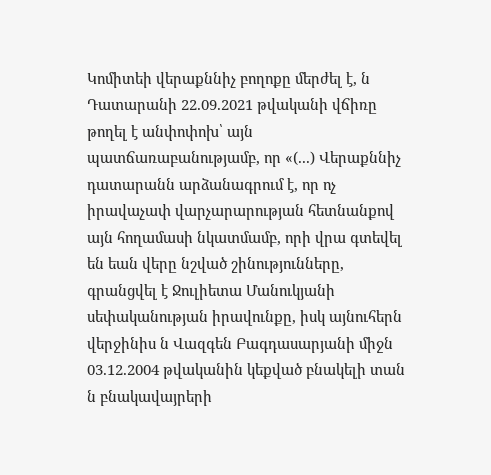Կոմիտեի վերաքննիչ բողոքը մերժել է, ն Դատարանի 22.09.2021 թվականի վճիռը թողել է անփոփոխ՝ այն պատճառաբանությամբ, որ «(...) Վերաքննիչ դատարանն արձանագրում է, որ ոչ իրավաչափ վարչարարության հետնանքով այն հողամասի նկատմամբ, որի վրա գտեվել են եան վերը նշված շինությունները, գրանցվել է Ջուլիետա Մանուկյանի սեփականության իրավունքը, իսկ այնուհերն վերջինիս ն Վազգեն Բագդասարյանի միջն 03.12.2004 թվականին կեքված բնակելի տան ն բնակավայրերի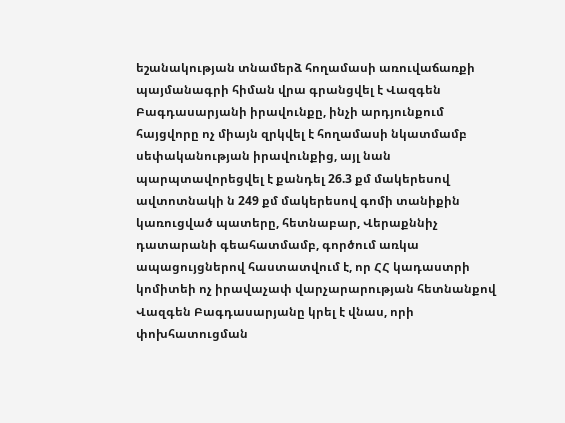եշանակության տնամերձ հողամասի առուվաճառքի պայմանագրի հիման վրա գրանցվել է Վազգեն Բագդասարյանի իրավունքը, ինչի արդյունքում հայցվորը ոչ միայն զրկվել է հողամասի նկատմամբ սեփականության իրավունքից, այլ նան պարպտավորեցվել է քանդել 26.3 քմ մակերեսով ավտոտնակի ն 249 քմ մակերեսով գոմի տանիքին կառուցված պատերը, հետնաբար, Վերաքննիչ դատարանի գեահատմամբ, գործում առկա ապացույցներով հաստատվում է, որ ՀՀ կադաստրի կոմիտեի ոչ իրավաչափ վարչարարության հետնանքով Վազգեն Բագդասարյանը կրել է վնաս, որի փոխհատուցման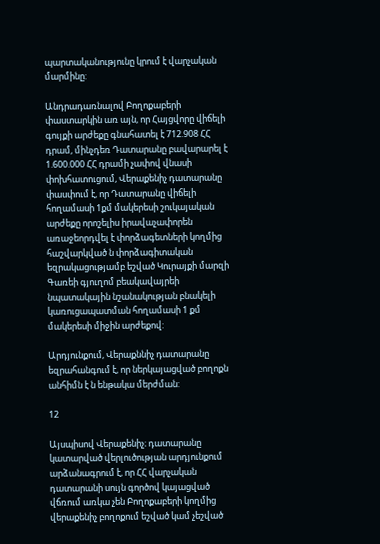պարտականությունը կրում է վարչական մարմինը:

Անդրադառնալով Բողոքաբերի փաստարկին առ այն, որ Հայցվորը վիճելի գույքի արժեքը գնահատել է 712.908 ՀՀ դրամ, մինչդեռ Դատարանը բավարարել է 1.600.000 ՀՀ դրամի չափով վնասի փոխհատուցում, Վերաքենիչ դատարանը փասփում է, որ Դատարանը վիճելի հողամասի 1քմ մակերեսի շուկայական արժեքը որոշելիս իրավաչափորեն առաջեորդվել է փորձագետների կողմից հաշվարկված ն փորձագիտական եզրակացությամբ եշված Կուրայքի մարզի Գառեի գյուղոմ բեակավայրեի նպատակային նշանակության բնակելի կառուցապատման հողամասի 1 քմ մակերեսի միջին արժեքով:

Արդյունքում, Վերաքննիչ դատարանը եզրահանգում է, որ ներկայացված բողոքն անհիմն է ն ենթակա մերժման:

12

Այսպիսով Վերաքենիչ։ դատարանը կատարված վերլուծության արդյունքում արձանագրում է, որ ՀՀ վարչական դատարանի սույն գործով կայացված վճռում առկա չեն Բողոքաբերի կողմից վերաքենիչ բողոքում եշված կամ չեշված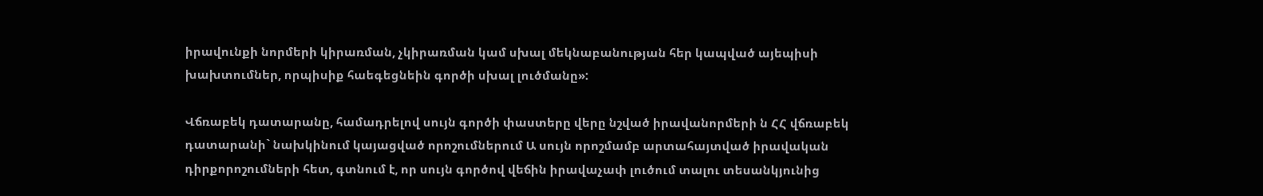իրավունքի նորմերի կիրառման, չկիրառման կամ սխալ մեկնաբանության հեր կապված այեպիսի խախտումներ, որպիսիք հաեգեցնեին գործի սխալ լուծմանը»:

Վճռաբեկ դատարանը, համադրելով սույն գործի փաստերը վերը նշված իրավանորմերի ն ՀՀ վճռաբեկ դատարանի` նախկինում կայացված որոշումներում Ա սույն որոշմամբ արտահայտված իրավական դիրքորոշումների հետ, գտնում է, որ սույն գործով վեճին իրավաչափ լուծում տալու տեսանկյունից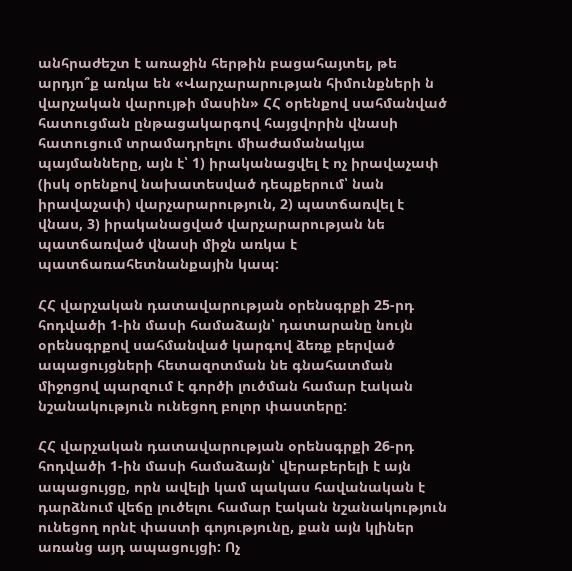անհրաժեշտ է առաջին հերթին բացահայտել, թե արդյո՞ք առկա են «Վարչարարության հիմունքների ն վարչական վարույթի մասին» ՀՀ օրենքով սահմանված հատուցման ընթացակարգով հայցվորին վնասի հատուցում տրամադրելու միաժամանակյա պայմանները, այն է՝ 1) իրականացվել է ոչ իրավաչափ (իսկ օրենքով նախատեսված դեպքերում՝ նան իրավաչափ) վարչարարություն, 2) պատճառվել է վնաս, 3) իրականացված վարչարարության նե պատճառված վնասի միջն առկա է պատճառահետնանքային կապ:

ՀՀ վարչական դատավարության օրենսգրքի 25-րդ հոդվածի 1-ին մասի համաձայն՝ դատարանը նույն օրենսգրքով սահմանված կարգով ձեռք բերված ապացույցների հետազոտման նե գնահատման միջոցով պարզում է գործի լուծման համար էական նշանակություն ունեցող բոլոր փաստերը:

ՀՀ վարչական դատավարության օրենսգրքի 26-րդ հոդվածի 1-ին մասի համաձայն՝ վերաբերելի է այն ապացույցը, որն ավելի կամ պակաս հավանական է դարձնում վեճը լուծելու համար էական նշանակություն ունեցող որնէ փաստի գոյությունը, քան այն կլիներ առանց այդ ապացույցի: Ոչ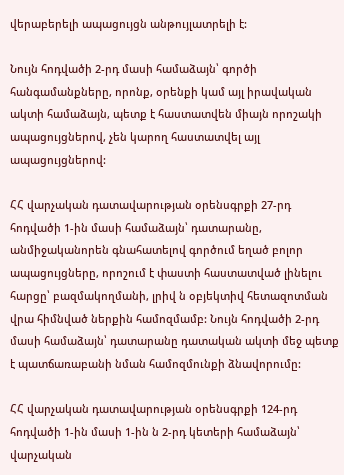վերաբերելի ապացույցն անթույլատրելի է:

Նույն հոդվածի 2-րդ մասի համաձայն՝ գործի հանգամանքները, որոնք, օրենքի կամ այլ իրավական ակտի համաձայն, պետք է հաստատվեն միայն որոշակի ապացույցներով, չեն կարող հաստատվել այլ ապացույցներով:

ՀՀ վարչական դատավարության օրենսգրքի 27-րդ հոդվածի 1-ին մասի համաձայն՝ դատարանը, անմիջականորեն գնահատելով գործում եղած բոլոր ապացույցները, որոշում է փաստի հաստատված լինելու հարցը՝ բազմակողմանի, լրիվ ն օբյեկտիվ հետազոտման վրա հիմնված ներքին համոզմամբ: Նույն հոդվածի 2-րդ մասի համաձայն՝ դատարանը դատական ակտի մեջ պետք է պատճառաբանի նման համոզմունքի ձնավորումը:

ՀՀ վարչական դատավարության օրենսգրքի 124-րդ հոդվածի 1-ին մասի 1-ին ն 2-րդ կետերի համաձայն՝ վարչական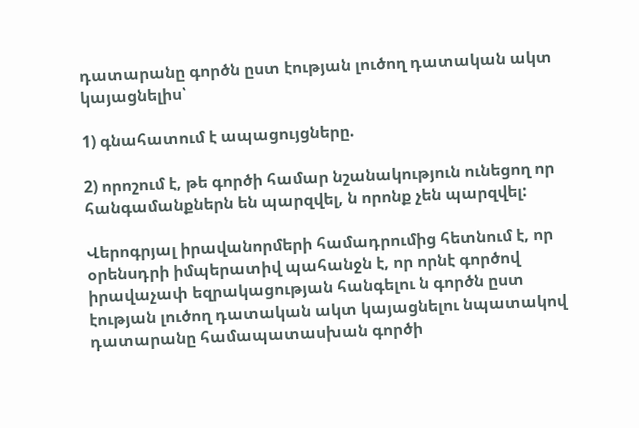դատարանը գործն ըստ էության լուծող դատական ակտ կայացնելիս՝

1) գնահատում է ապացույցները.

2) որոշում է, թե գործի համար նշանակություն ունեցող որ հանգամանքներն են պարզվել, ն որոնք չեն պարզվել:

Վերոգրյալ իրավանորմերի համադրումից հետնում է, որ օրենսդրի իմպերատիվ պահանջն է, որ որնէ գործով իրավաչափ եզրակացության հանգելու ն գործն ըստ էության լուծող դատական ակտ կայացնելու նպատակով դատարանը համապատասխան գործի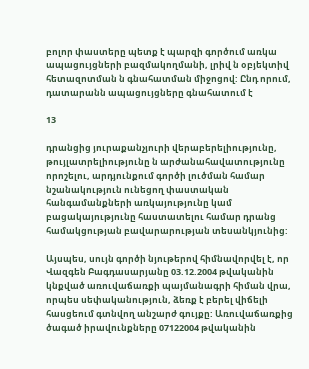բոլոր փաստերը պետք է պարզի գործում առկա ապացույցների բազմակողմանի, լրիվ ն օբյեկտիվ հետազոտման ն գնահատման միջոցով: Ընդ որում, դատարանն ապացույցները գնահատում է

13

դրանցից յուրաքանչյուրի վերաբերելիությունը, թույլատրելիությունը ն արժանահավատությունը որոշելու, արդյունքում գործի լուծման համար նշանակություն ունեցող փաստական հանգամանքների առկայությունը կամ բացակայությունը հաստատելու համար դրանց համակցության բավարարության տեսանկյունից:

Այսպես, սույն գործի նյութերով հիմնավորվել է, որ Վազգեն Բագդասարյանը 03.12.2004 թվականին կնքված առուվաճառքի պայմանագրի հիման վրա, որպես սեփականություն, ձեռք է բերել վիճելի հասցեում գտնվող անշարժ գույքը: Առուվաճառքից ծագած իրավունքները 07122004 թվականին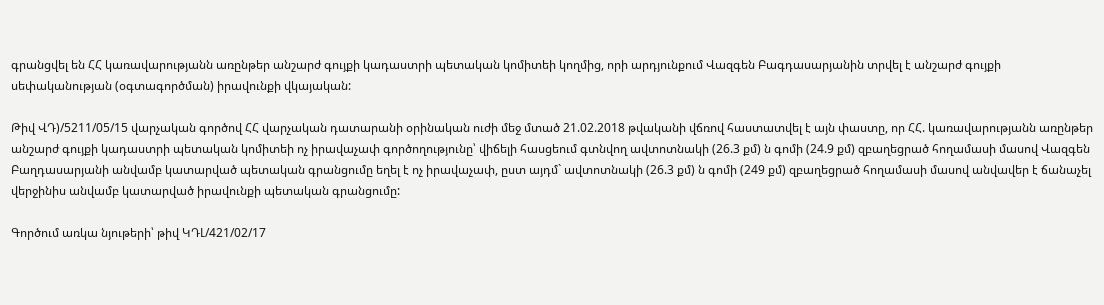գրանցվել են ՀՀ կառավարությանն առընթեր անշարժ գույքի կադաստրի պետական կոմիտեի կողմից, որի արդյունքում Վազգեն Բագդասարյանին տրվել է անշարժ գույքի սեփականության (օգտագործման) իրավունքի վկայական:

Թիվ ՎԴ)/5211/05/15 վարչական գործով ՀՀ վարչական դատարանի օրինական ուժի մեջ մտած 21.02.2018 թվականի վճռով հաստատվել է այն փաստը, որ ՀՀ. կառավարությանն առընթեր անշարժ գույքի կադաստրի պետական կոմիտեի ոչ իրավաչափ գործողությունը՝ վիճելի հասցեում գտնվող ավտոտնակի (26.3 քմ) ն գոմի (24.9 քմ) զբաղեցրած հողամասի մասով Վազգեն Բաղդասարյանի անվամբ կատարված պետական գրանցումը եղել է ոչ իրավաչափ, ըստ այդմ` ավտոտնակի (26.3 քմ) ն գոմի (249 քմ) զբաղեցրած հողամասի մասով անվավեր է ճանաչել վերջինիս անվամբ կատարված իրավունքի պետական գրանցումը:

Գործում առկա նյութերի՝ թիվ ԿԴԼ/421/02/17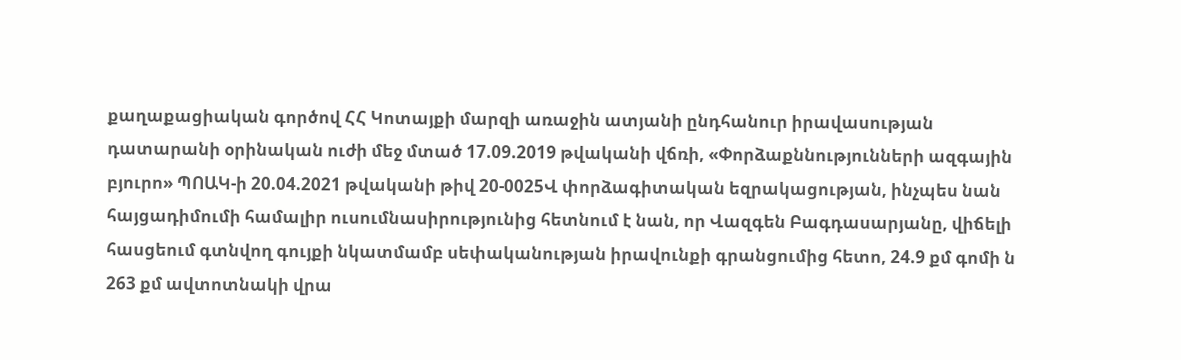քաղաքացիական գործով ՀՀ Կոտայքի մարզի առաջին ատյանի ընդհանուր իրավասության դատարանի օրինական ուժի մեջ մտած 17.09.2019 թվականի վճռի, «Փորձաքննությունների ազգային բյուրո» ՊՈԱԿ-ի 20.04.2021 թվականի թիվ 20-0025Վ փորձագիտական եզրակացության, ինչպես նան հայցադիմումի համալիր ուսումնասիրությունից հետնում է նան, որ Վազգեն Բագդասարյանը, վիճելի հասցեում գտնվող գույքի նկատմամբ սեփականության իրավունքի գրանցումից հետո, 24.9 քմ գոմի ն 263 քմ ավտոտնակի վրա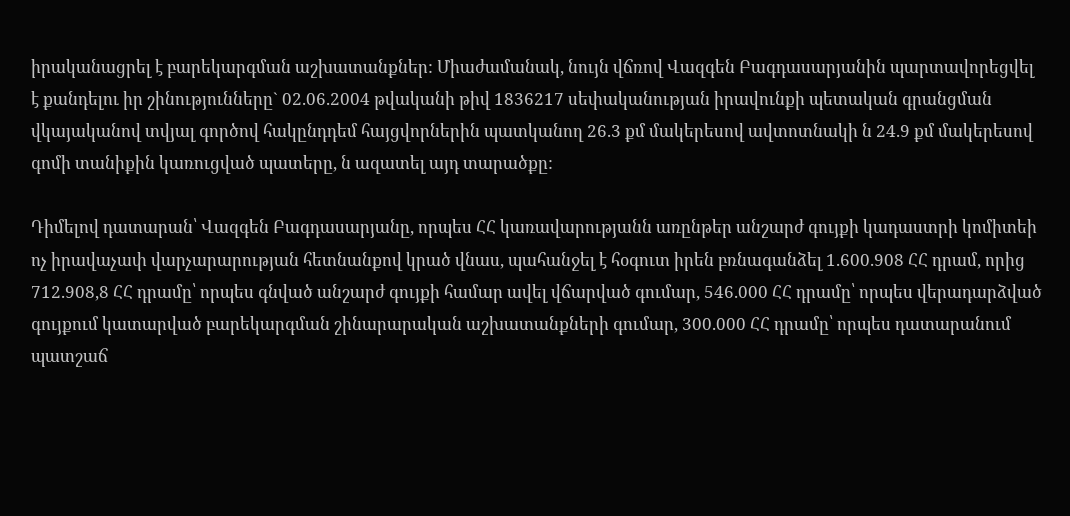իրականացրել է բարեկարգման աշխատանքներ: Միաժամանակ, նույն վճռով Վազգեն Բագդասարյանին պարտավորեցվել է քանդելու իր շինությունները` 02.06.2004 թվականի թիվ 1836217 սեփականության իրավունքի պետական գրանցման վկայականով տվյալ գործով հակընդդեմ հայցվորներին պատկանող 26.3 քմ մակերեսով ավտոտնակի ն 24.9 քմ մակերեսով գոմի տանիքին կառուցված պատերը, ն ազատել այդ տարածքը:

Դիմելով դատարան՝ Վազգեն Բագդասարյանը, որպես ՀՀ կառավարությանն առընթեր անշարժ գույքի կադաստրի կոմիտեի ոչ իրավաչափ վարչարարության հետնանքով կրած վնաս, պահանջել է հօգուտ իրեն բռնագանձել 1.600.908 ՀՀ դրամ, որից 712.908,8 ՀՀ դրամը՝ որպես գնված անշարժ գույքի համար ավել վճարված գումար, 546.000 ՀՀ դրամը՝ որպես վերադարձված գույքում կատարված բարեկարգման շինարարական աշխատանքների գումար, 300.000 ՀՀ դրամը՝ որպես դատարանում պատշաճ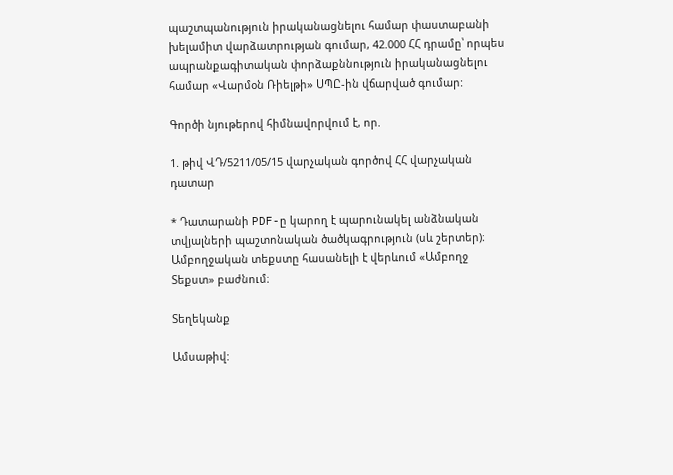պաշտպանություն իրականացնելու համար փաստաբանի խելամիտ վարձատրության գումար, 42.000 ՀՀ դրամը՝ որպես ապրանքագիտական փորձաքննություն իրականացնելու համար «Վարմօն Ռիելթի» ՍՊԸ-ին վճարված գումար:

Գործի նյութերով հիմնավորվում է, որ.

1. թիվ ՎԴ/5211/05/15 վարչական գործով ՀՀ վարչական դատար

* Դատարանի PDF-ը կարող է պարունակել անձնական տվյալների պաշտոնական ծածկագրություն (սև շերտեր)։ Ամբողջական տեքստը հասանելի է վերևում «Ամբողջ Տեքստ» բաժնում։

Տեղեկանք

Ամսաթիվ: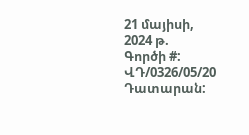21 մայիսի, 2024 թ.
Գործի #:
ՎԴ/0326/05/20
Դատարան: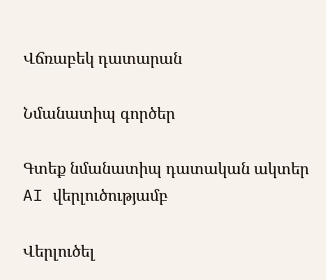Վճռաբեկ դատարան

Նմանատիպ գործեր

Գտեք նմանատիպ դատական ակտեր AI վերլուծությամբ

Վերլուծել